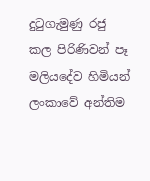දුටුගැමුණු රජු කල පිරිණිවන් පෑ මලියදේව හිමියන් ලංකාවේ අන්තිම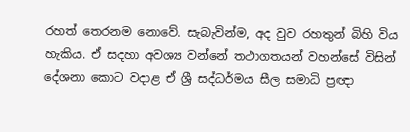රහත් තෙරනම නොවේ. සැබැවින්ම, අද වුව රහතුන් බිහි විය හැකිය. ඒ සදහා අවශ්‍ය වන්නේ තථාගතයන් වහන්සේ විසින් දේශනා කොට වදාළ ඒ ශ්‍රී සද්ධර්මය සීල සමාධි ප්‍රඥා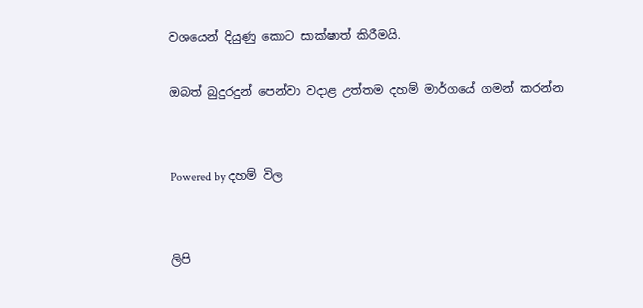වශයෙන් දියුණු කොට සාක්ෂාත් කිරීමයි.

ඔබත් බුදුරදුන් පෙන්වා වදාළ උත්තම දහම් මාර්ගයේ ගමන් කරන්න


Powered by දහම් විල


ලිපි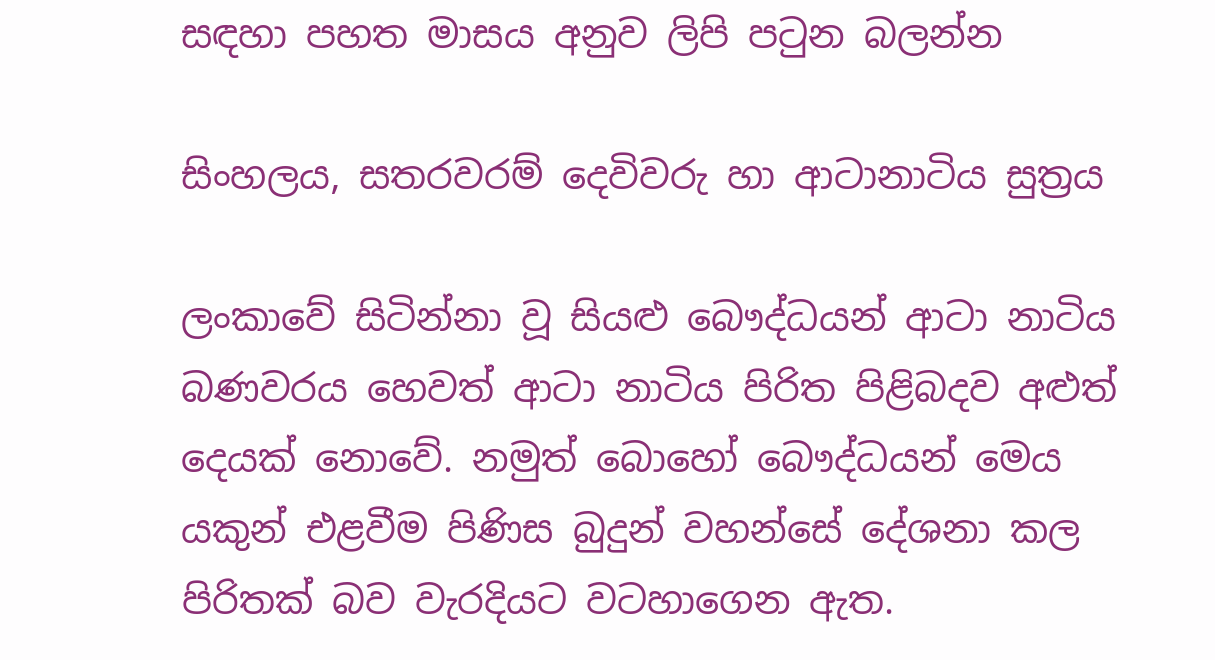සඳහා පහත මාසය අනුව ලිපි පටුන බලන්න

සිංහලය, සතරවරම් දෙවිවරු හා ආටානාටිය සුත්‍රය

ලංකාවේ සිටින්නා වූ සියළු බෞද්ධයන් ආටා නාටිය බණවරය හෙවත් ආටා නාටිය පිරිත පිළිබදව අළුත් දෙයක් නොවේ. නමුත් බොහෝ බෞද්ධයන් මෙය යකුන් එළවීම පිණිස බුදුන් වහන්සේ දේශනා කල පිරිතක් බව වැරදියට වටහාගෙන ඇත.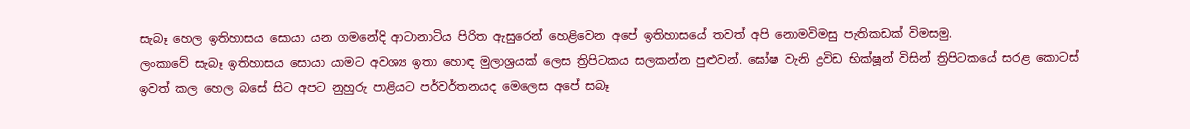සැබෑ හෙල ඉතිහාසය සොයා යන ගමනේදි ආටානාටිය පිරිත ඇසුරෙන් හෙළිවෙන අපේ ඉතිහාසයේ තවත් අපි නොමවිමසු පැතිකඩක් විමසමු.
ලංකාවේ සැබෑ ඉතිහාසය සොයා යාමට අවශ්‍ය ඉතා හොඳ මුලාශ්‍රයක් ලෙස ත්‍රිපිටකය සලකන්න පුළුවන්. ඝෝෂ වැනි ද්‍රවිඩ භික්ෂූන් විසින් ත්‍රිපිටකයේ සරළ කොටස් ඉවත් කල හෙල බසේ සිට අපට නුහුරු පාළියට පර්වර්තනයද මෙලෙස අපේ සබෑ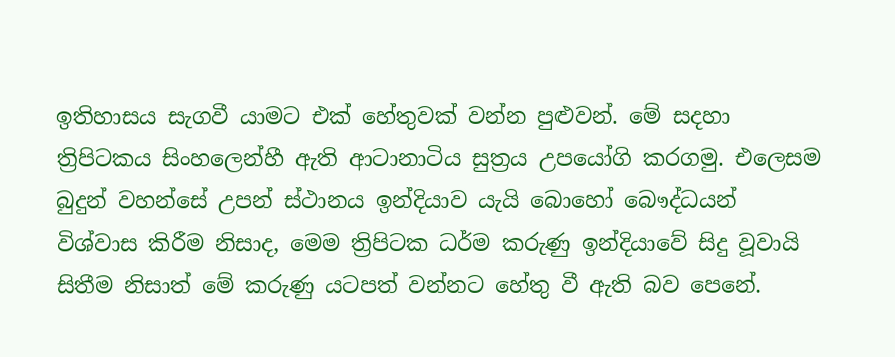ඉතිහාසය සැගවී යාමට එක් හේතුවක් වන්න පුළුවන්. මේ සදහා ත්‍රිපිටකය සිංහලෙන්හී ඇති ආටානාටිය සුත්‍රය උපයෝගි කරගමු. එලෙසම බුදුන් වහන්සේ උපන් ස්ථානය ඉන්දියාව යැයි බොහෝ බෞද්ධයන් විශ්වාස කිරීම නිසාද, මෙම ත්‍රිපිටක ධර්ම කරුණු ඉන්දියාවේ සිදු වූවායි සිතීම නිසාත් මේ කරුණු යටපත් වන්නට හේතු වී ඇති බව පෙනේ.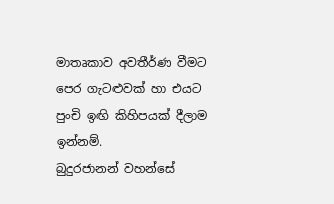මාතෘකාව අවතීර්ණ වීමට පෙර ගැටළුවක් හා එයට පුංචි ඉඟි කිහිපයක් දීලාම ඉන්නම්.
බුදුරජානන් වහන්සේ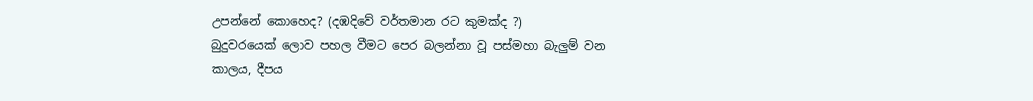උපන්නේ කොහෙද? (දඹදිවේ වර්තමාන රට කුමක්ද ?)
බුදුවරයෙක් ලොව පහල වීමට පෙර බලන්නා වූ පස්මහා බැලුම් වන කාලය, දීපය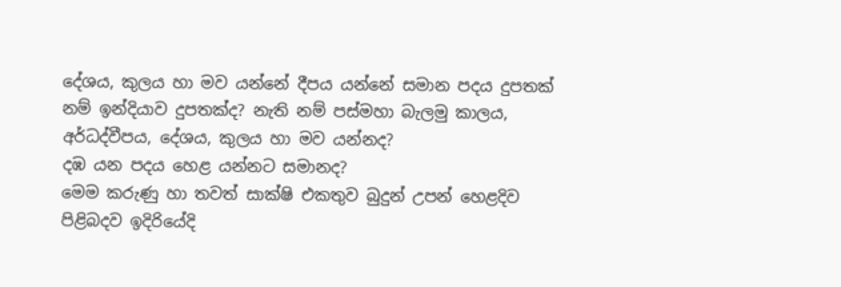දේශය, කුලය හා මව යන්නේ දීපය යන්නේ සමාන පදය දුපතක් නම් ඉන්දියාව දුපතක්ද? නැති නම් පස්මහා බැලමු කාලය, අර්ධද්වීපය, දේශය, කුලය හා මව යන්නද?
දඹ යන පදය හෙළ යන්නට සමානද?
මෙම කරුණු හා තවත් සාක්ෂි එකතුව බුදුන් උපන් හෙළදිව පිළිබදව ඉදිරියේදි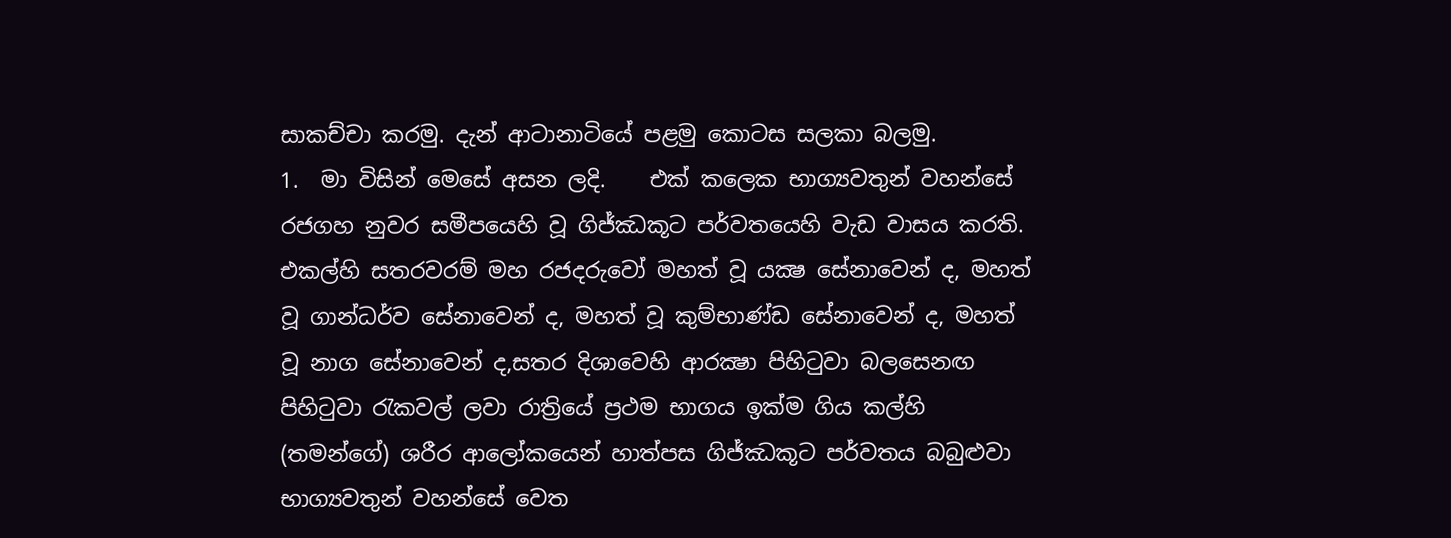සාකච්චා කරමු. දැන් ආටානාටියේ පළමු කොටස සලකා බලමු.
1.  මා විසින් මෙසේ අසන ලදි.    එක් කලෙක භාග්‍යවතුන් වහන්සේ රජගහ නුවර සමීපයෙහි වූ ගිජ්ඣකූට පර්වතයෙහි වැඩ වාසය කරති. එකල්හි සතරවරම් මහ රජදරුවෝ මහත් වූ යක්‍ෂ සේනාවෙන් ද, මහත් වූ ගාන්ධර්ව සේනාවෙන් ද, මහත් වූ කුම්භාණ්ඩ සේනාවෙන් ද, මහත් වූ නාග සේනාවෙන් ද,සතර දිශාවෙහි ආරක්‍ෂා පිහිටුවා බලසෙනඟ පිහිටුවා රැකවල් ලවා රාත්‍රියේ ප්‍රථම භාගය ඉක්ම ගිය කල්හි (තමන්ගේ) ශරීර ආලෝකයෙන් හාත්පස ගිජ්ඣකූට පර්වතය බබුළුවා භාග්‍යවතුන් වහන්සේ වෙත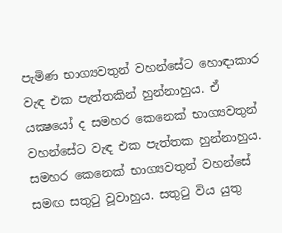පැමිණ භාග්‍යවතුන් වහන්සේට හොඳාකාර වැඳ එක පැත්තකින් හුන්නාහුය. ඒ යක්‍ෂයෝ ද සමහර කෙනෙක් භාග්‍යවතුන් වහන්සේට වැඳ එක පැත්තක හුන්නාහුය. සමහර කෙනෙක් භාග්‍යවතුන් වහන්සේ සමඟ සතුටු වූවාහුය. සතුටු විය යුතු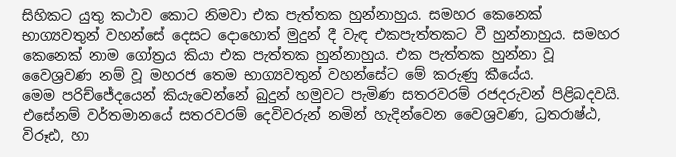සිහිකට යුතු කථාව කොට නිමවා එක පැත්තක හුන්නාහුය. සමහර කෙනෙක් භාග්‍යවතුන් වහන්සේ දෙසට දොහොත් මුදුන් දී වැඳ එකපැත්තකට වී හුන්නාහුය. සමහර කෙනෙක් නාම ගෝත්‍රය කියා එක පැත්තක හුන්නාහුය. එක පැත්තක හුන්නා වූ වෛශ්‍රවණ නම් වූ මහරජ තෙම භාග්‍යවතුන් වහන්සේට මේ කරුණු කීයේය.
මෙම පරිච්ජේදයෙන් කියැවෙන්නේ බුදුන් හමුවට පැමිණ සතරවරම් රජදරුවන් පිළිබදවයි. එසේනම් වර්තමානයේ සතරවරම් දෙවිවරුන් නමින් හැදින්වෙන වෛශ්‍රවණ, ධ්‍රතරාෂ්ඨ, විරූඪ, හා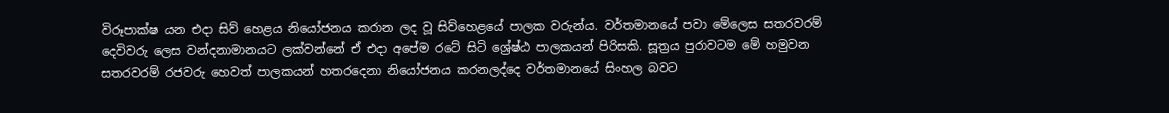විරූපාක්ෂ යන එදා සිව් හෙළය නියෝජනය කරාන ලද වූ සිව්හෙළයේ පාලක වරුන්ය. වර්තමානයේ පවා මේලෙස සතරවරම් දෙවිවරු ලෙස වන්දනාමානයට ලක්වන්නේ ඒ එදා අපේම රටේ සිටි ශ්‍රේෂ්ඨ පාලකයන් පිරිසකි. සූත්‍රය පුරාවටම මේ හමුවන සතරවරම් රජවරු හෙවත් පාලකයන් හතරදෙනා නියෝජනය කරනලද්දෙ වර්තමානයේ සිංහල බවට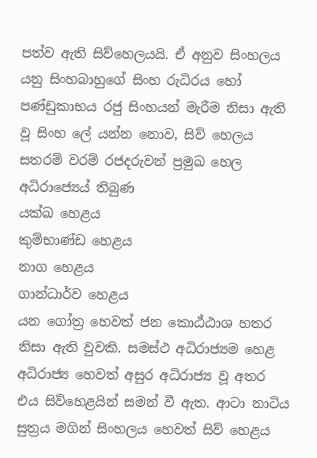පත්ව ඇති සිව්හෙලයයි. ඒ අනුව සිංහලය යනු සිංහබාහුගේ සිංහ රුධිරය හෝ පණ්ඩුකාභය රජු සිංහයන් මැරීම නිසා ඇති වූ සිංහ ලේ යන්න නොව, සිව් හෙලය සතරම් වරම් රජදරුවන් ප්‍රමුඛ හෙල අධිරාජ්‍යෙය් තිබුණ
යක්ඛ හෙළය
කුම්භාණ්ඩ හෙළය
නාග හෙළය
ගාන්ධාර්ව හෙළය
යන ගෝත්‍ර හෙවත් ජන කොඨ්ඨාශ හතර නිසා ඇති වුවකි. සමස්ථ අධිරාජ්‍යම හෙළ අධිරාජ්‍ය හෙවත් අසුර අධිරාජ්‍ය වූ අතර එය සිව්හෙළයින් සමන් වී ඇත. ආටා නාටිය සුත්‍රය මගින් සිංහලය හෙවත් සිව් හෙළය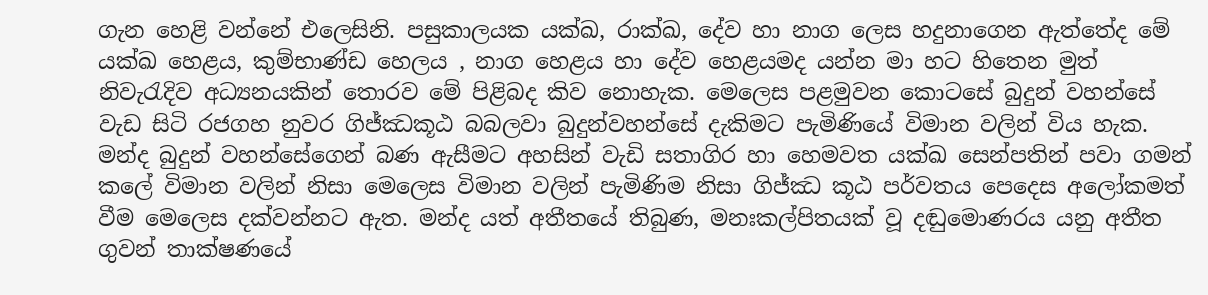ගැන හෙළි වන්නේ එලෙසිනි. පසුකාලයක යක්ඛ, රාක්ඛ, දේව හා නාග ලෙස හදුනාගෙන ඇත්තේද මේ යක්ඛ හෙළය, කුම්භාණ්ඩ හෙලය , නාග හෙළය හා දේව හෙළයමද යන්න මා හට හිතෙන මුත් නිවැරැදිව අධ්‍යනයකින් තොරව මේ පිළිබද කිව නොහැක. මෙලෙස පළමුවන කොටසේ බුදුන් වහන්සේ වැඩ සිටි රජගහ නුවර ගිජ්ඣකූඨ බබලවා බුදුන්වහන්සේ දැකිමට පැමිණියේ විමාන වලින් විය හැක. මන්ද බුදුන් වහන්සේගෙන් බණ ඇසීමට අහසින් වැඩි සතාගිර හා හෙමවත යක්ඛ සෙන්පතින් පවා ගමන් කලේ විමාන වලින් නිසා මෙලෙස විමාන වලින් පැමිණිම නිසා ගිජ්ඣ කූඨ පර්වතය පෙදෙස අලෝකමත් වීම මෙලෙස දක්වන්නට ඇත. මන්ද යත් අතීතයේ තිබුණ, මනඃකල්පිතයක් වූ දඬුමොණරය යනු අතීත ගුවන් තාක්ෂණයේ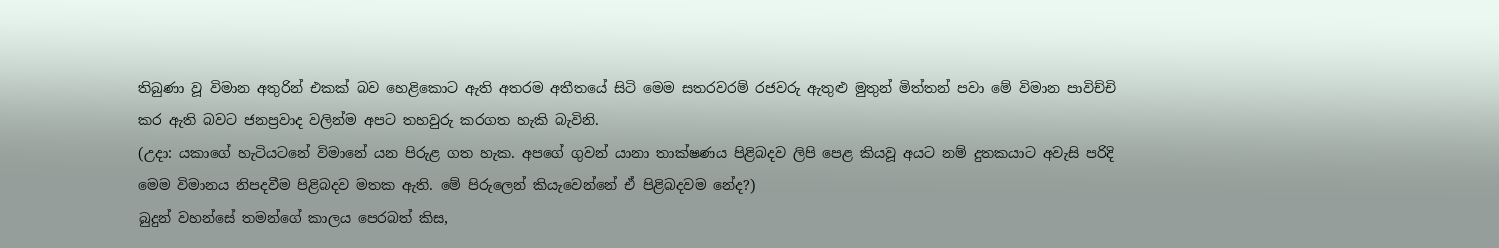තිබුණා වූ විමාන අතුරින් එකක් බව හෙළිකොට ඇති අතරම අතීතයේ සිටි මෙම සතරවරම් රජවරු ඇතුළු මුතුන් මිත්තන් පවා මේ විමාන පාවිච්චි කර ඇති බවට ජනප්‍රවාද වලින්ම අපට තහවුරු කරගත හැකි බැවිනි.
(උදා: යකාගේ හැටියටනේ විමානේ යන පිරුළ ගත හැක. අපගේ ගුවන් යානා තාක්ෂණය පිළිබදව ලිපි පෙළ කියවූ අයට නම් දුතකයාට අවැසි පරිදි මෙම විමානය නිපදවීම පිළිබදව මතක ඇති. මේ පිරුලෙන් කියැවෙන්නේ ඒ පිළිබදවම නේද?)
බුදුන් වහන්සේ තමන්ගේ කාලය පෙරබත් කිස,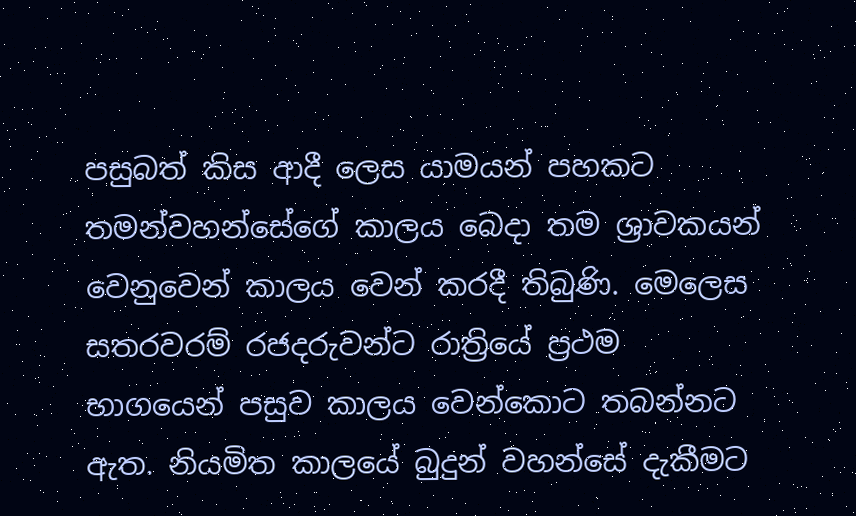පසුබත් කිස ආදී ලෙස යාමයන් පහකට තමන්වහන්සේගේ කාලය බෙදා තම ශ්‍රාවකයන් වෙනුවෙන් කාලය වෙන් කරදී තිබුණි. මෙලෙස සතරවරම් රජදරුවන්ට රාත්‍රියේ ප්‍රථම භාගයෙන් පසුව කාලය වෙන්කොට තබන්නට ඇත. නියමිත කාලයේ බුදුන් වහන්සේ දැකීමට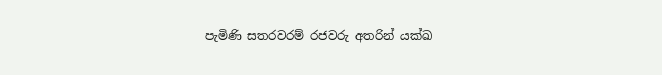පැමිණි සතරවරම් රජවරු අතරින් යක්ඛ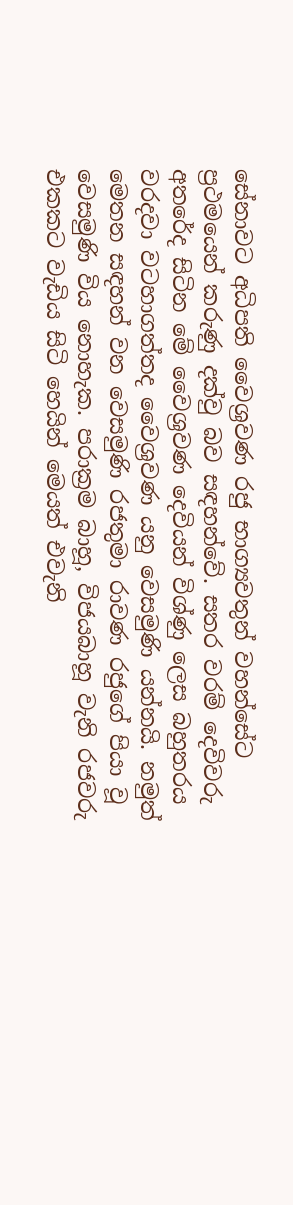සේනාවට අධිපති වෛශ්‍රවණ රජු භාග්‍යවතුන් වහන්සේට ප්‍රථමයෙන් කරුණු දක්වු බව සඳහන්වේ. සතර වරම් දෙවිවරු අතරේද සිටින මේ වෛශ්‍රවණ දෙවියන් විශ්ණු ලෙස බහුතරය වරදවා වටහාගත්තද වෛශ්‍රවණ යනු වෙසමුණි යන්නයි. නමුත් මෙතන සඳහන් වන වෙසමුණි රජතුමා රාවණ රජුගේ පියා වූ වෙසමුණි විය නොහැක. පරාක්‍රම බාහූ, විජයබාහූ වැනි රජවරු එකකට වැඩිය සිටි හෙයින් මෙයත් එවැනි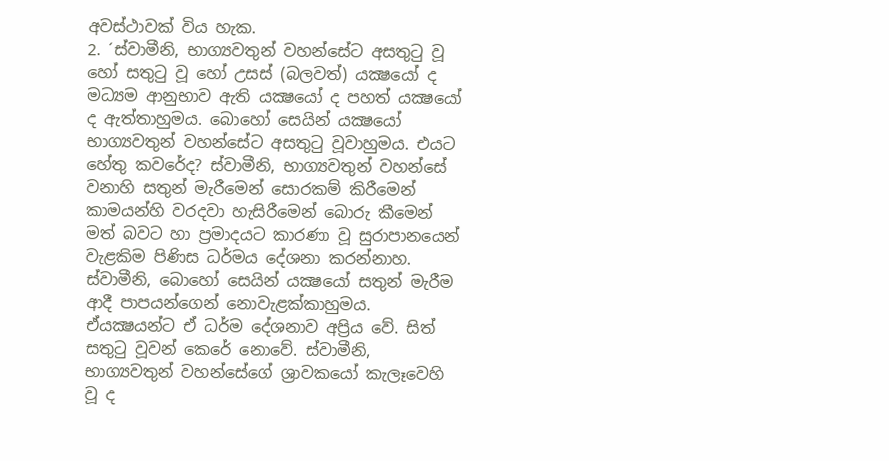අවස්ථාවක් විය හැක.
2. ´ස්වාමීනි, භාග්‍යවතුන් වහන්සේට අසතුටු වූ හෝ සතුටු වූ හෝ උසස් (බලවත්) යක්‍ෂයෝ ද මධ්‍යම ආනුභාව ඇති යක්‍ෂයෝ ද පහත් යක්‍ෂයෝ ද ඇත්තාහුමය. බොහෝ සෙයින් යක්‍ෂයෝ භාග්‍යවතුන් වහන්සේට අසතුටු වූවාහුමය. එයට හේතු කවරේද? ස්වාමීනි, භාග්‍යවතුන් වහන්සේ වනාහි සතුන් මැරීමෙන් සොරකම් කිරීමෙන් කාමයන්හි වරදවා හැසිරීමෙන් බොරු කීමෙන් මත් බවට හා ප්‍රමාදයට කාරණා වූ සුරාපානයෙන් වැළකිම පිණිස ධර්මය දේශනා කරන්නාහ. ස්වාමීනි, බොහෝ සෙයින් යක්‍ෂයෝ සතුන් මැරීම ආදී පාපයන්ගෙන් නොවැළක්කාහුමය. ඒයක්‍ෂයන්ට ඒ ධර්ම දේශනාව අප්‍රිය වේ. සිත් සතුටු වූවන් කෙරේ නොවේ. ස්වාමීනි, භාග්‍යවතුන් වහන්සේගේ ශ්‍රාවකයෝ කැලෑවෙහි වූ ද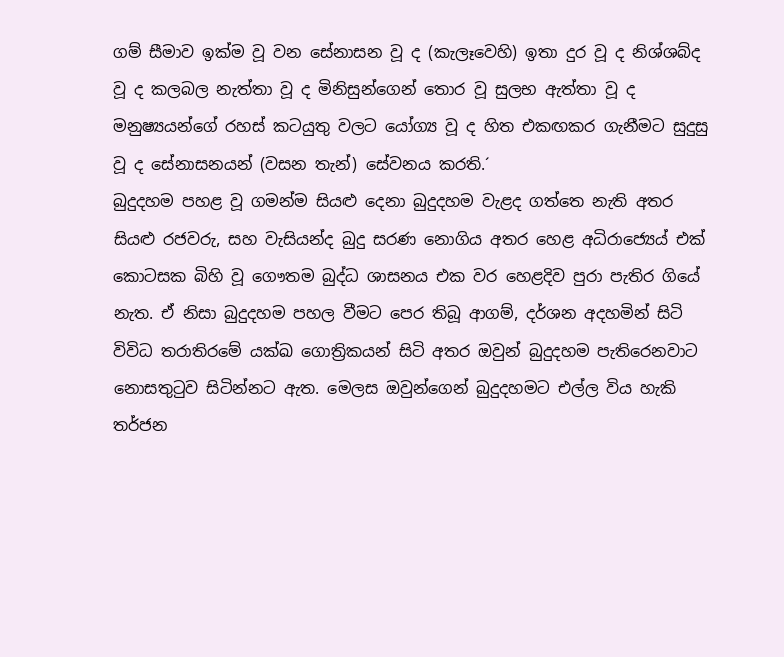ගම් සීමාව ඉක්ම වූ වන සේනාසන වූ ද (කැලෑවෙහි) ඉතා දුර වූ ද නිශ්ශබ්ද වූ ද කලබල නැත්තා වූ ද මිනිසුන්ගෙන් තොර වූ සුලභ ඇත්තා වූ ද මනුෂ්‍යයන්ගේ රහස් කටයුතු වලට යෝග්‍ය වූ ද හිත එකඟකර ගැනීමට සුදුසු වූ ද සේනාසනයන් (වසන තැන්) සේවනය කරති.´
බුදුදහම පහළ වූ ගමන්ම සියළු දෙනා බුදුදහම වැළද ගත්තෙ නැති අතර සියළු රජවරු, සහ වැසියන්ද බුදු සරණ නොගිය අතර හෙළ අධිරාජ්‍යෙය් එක් කොටසක බිහි වූ ගෞතම බුද්ධ ශාසනය එක වර හෙළදිව පුරා පැතිර ගියේ නැත. ඒ නිසා බුදුදහම පහල වීමට පෙර තිබූ ආගම්, දර්ශන අදහමින් සිටි විවිධ තරාතිරමේ යක්ඛ ගොත්‍රිකයන් සිටි අතර ඔවුන් බුදුදහම පැතිරෙනවාට නොසතුටුව සිටින්නට ඇත. මෙලස ඔවුන්ගෙන් බුදුදහමට එල්ල විය හැකි තර්ජන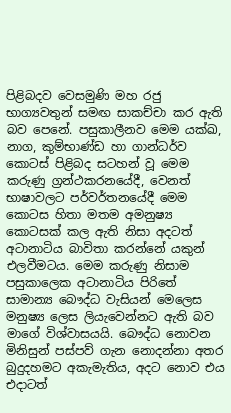පිළිබදව වෙසමුණි මහ රජු භාග්‍යවතුන් සමඟ සාකච්චා කර ඇති බව පෙනේ. පසුකාලීනව මෙම යක්ඛ, නාග, කුම්භාණ්ඩ හා ගාන්ධර්ව කොටස් පිළිබද සටහන් වූ මෙම කරුණු ග්‍රන්ථකරනයේදී, වෙනත් භාෂාවලට පර්වර්තනයේදී මෙම කොටස හිතා මතම අමනුෂ්‍ය කොටසක් කල ඇති නිසා අදටත් අටානාටිය බාවිතා කරන්නේ යකුන් එලවීමටය. මෙම කරුණු නිසාම පසුකාලෙක අටානාටිය පිරිතේ සාමාන්‍ය බෞද්ධ වැසියන් මෙලෙස මනුෂ්‍ය ලෙස ලියැවෙන්නට ඇති බව මාගේ විශ්වාසයයි. බෞද්ධ නොවන මිනිසුන් පස්පව් ගැන නොදන්නා අතර බුදුදහමට අකැමැතිය, අදට නොව එය එදාටත්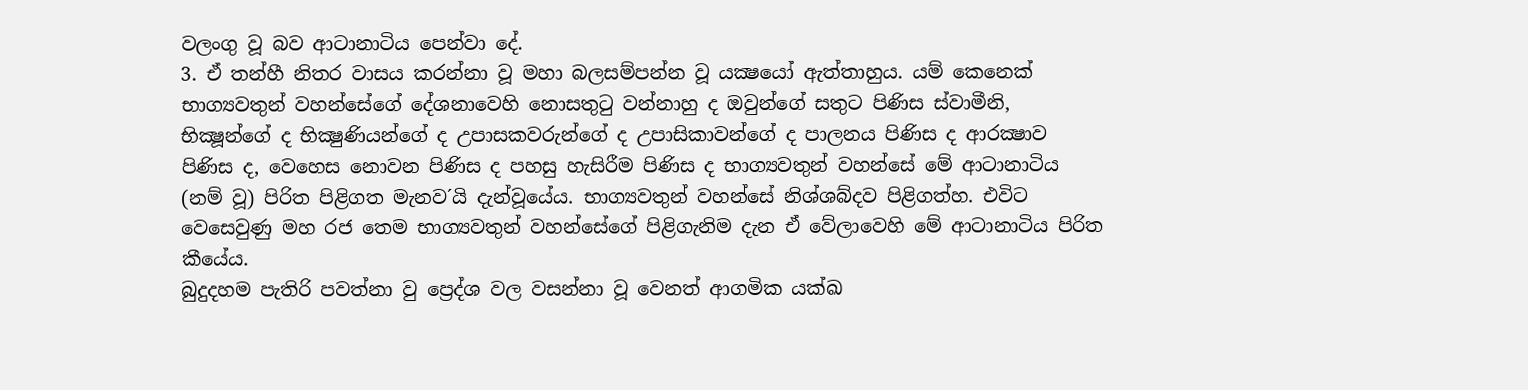වලංගු වූ බව ආටානාටිය පෙන්වා දේ.
3. ඒ තන්හී නිතර වාසය කරන්නා වූ මහා බලසම්පන්න වූ යක්‍ෂයෝ ඇත්තාහුය. යම් කෙනෙක් භාග්‍යවතුන් වහන්සේගේ දේශනාවෙහි නොසතුටු වන්නාහු ද ඔවුන්ගේ සතුට පිණිස ස්වාමීනි, භික්‍ෂූන්ගේ ද භික්‍ෂුණියන්ගේ ද උපාසකවරුන්ගේ ද උපාසිකාවන්ගේ ද පාලනය පිණිස ද ආරක්‍ෂාව පිණිස ද, වෙහෙස නොවන පිණිස ද පහසු හැසිරීම පිණිස ද භාග්‍යවතුන් වහන්සේ මේ ආටානාටිය (නම් වූ) පිරිත පිළිගත මැනව´යි දැන්වූයේය. භාග්‍යවතුන් වහන්සේ නිශ්ශබ්දව පිළිගත්හ. එවිට වෙසෙවුණු මහ රජ තෙම භාග්‍යවතුන් වහන්සේගේ පිළිගැනිම දැන ඒ වේලාවෙහි මේ ආටානාටිය පිරිත කීයේය.
බුදුදහම පැතිරි පවත්නා වු ප්‍රෙද්ශ වල වසන්නා වූ වෙනත් ආගමික යක්ඛ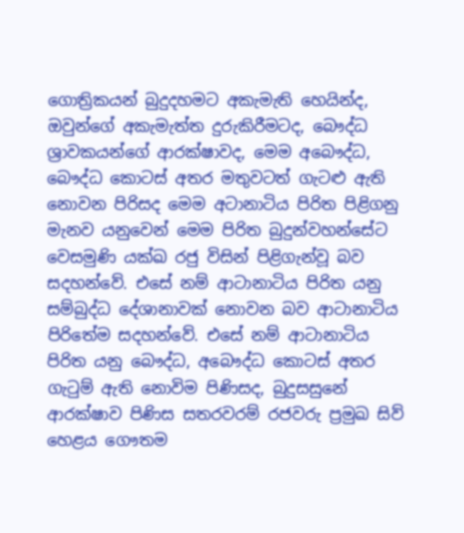ගොත්‍රිකයන් බුදුදහමට අකැමැති හෙයින්ද, ඔවුන්ගේ අකැමැත්ත දුරුකිරීමටද, බෞද්ධ ශ්‍රාවකයන්ගේ ආරක්ෂාවද, මෙම අබෞද්ධ, බෞද්ධ කොටස් අතර මතුවටත් ගැටළු ඇති නොවන පිරිසද මෙම අටානාටිය පිරිත පිළිගනු මැනව යනුවෙන් මෙම පිරිත බුදුන්වහන්සේට වෙසමුණි යක්ඛ රජු විසින් පිළිගැන්වූ බව සදහන්වේ. එසේ නම් ආටානාටිය පිරිත යනු සම්බුද්ධ දේශානාවක් නොවන බව ආටානාටිය පිරිතේම සදහන්වේ. එසේ නම් ආටානාටිය පිරිත යනු බෞද්ධ, අබෞද්ධ කොටස් අතර ගැටුම් ඇති නොවිම පිණිසද, බුදුසසුනේ ආරක්ෂාව පිණිස සතරවරම් රජවරු ප්‍රමුඛ සිව් හෙළය ගෞතම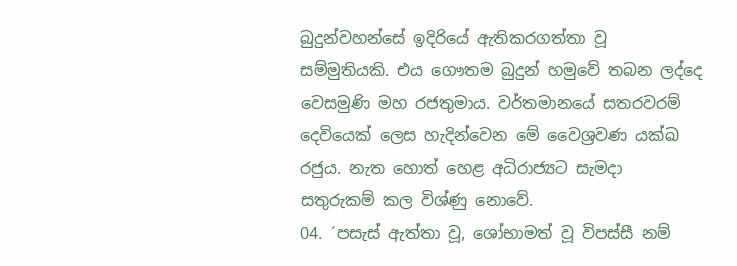බුදුන්වහන්සේ ඉදිරියේ ඇතිකරගත්තා වූ සම්මුතියකි. එය ගෞතම බුදුන් හමුවේ තබන ලද්දෙ වෙසමුණි මහ රජතුමාය. වර්තමානයේ සතරවරම් දෙවියෙක් ලෙස හැදින්වෙන මේ වෛශ්‍රවණ යක්ඛ රජුය. නැත හොත් හෙළ අධිරාජ්‍යට සැමදා සතුරුකම් කල විශ්ණු නොවේ.
04. ´පසැස් ඇත්තා වූ, ශෝභාමත් වූ විපස්සී නම්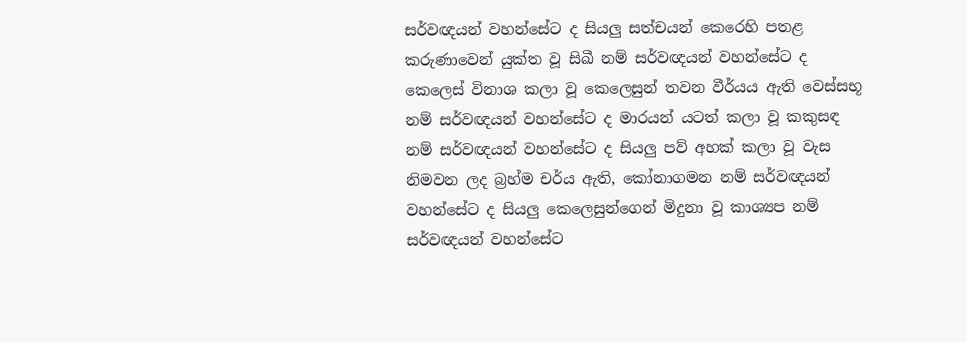සර්වඥයන් වහන්සේට ද සියලු සත්චයන් කෙරෙහි පතළ කරුණාවෙන් යුක්ත වූ සිඛී නම් සර්වඥයන් වහන්සේට ද කෙලෙස් විනාශ කලා වූ කෙලෙසුන් තවන වීර්යය ඇති වෙස්සභූ නම් සර්වඥයන් වහන්සේට ද මාරයන් යටත් කලා වූ කකුසඳ නම් සර්වඥයන් වහන්සේට ද සියලු පව් අහක් කලා වූ වැස නිමවන ලද බ්‍රහ්ම චර්ය ඇති, කෝනාගමන නම් සර්වඥයන් වහන්සේට ද සියලු කෙලෙසුන්ගෙන් මිදුනා වූ කාශ්‍යප නම් සර්වඥයන් වහන්සේට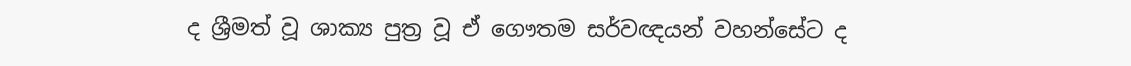ද ශ්‍රීමත් වූ ශාක්‍ය පුත්‍ර වූ ඒ ගෞතම සර්වඥයන් වහන්සේට ද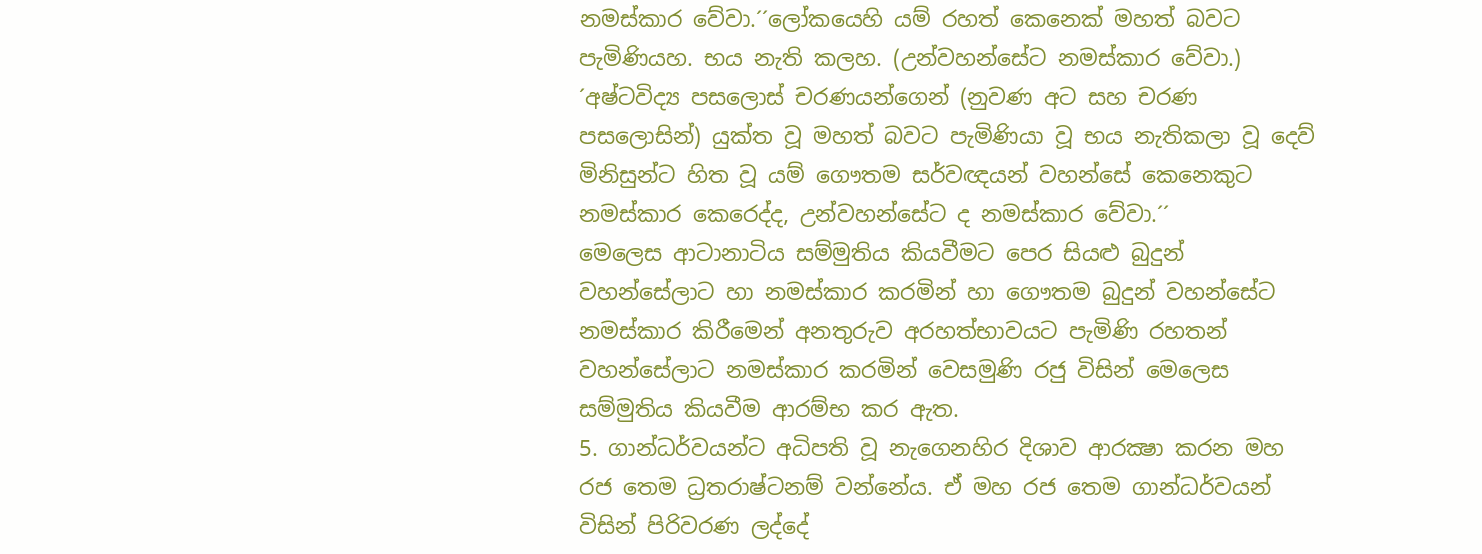නමස්කාර වේවා.´´ලෝකයෙහි යම් රහත් කෙනෙක් මහත් බවට පැමිණියහ. භය නැති කලහ. (උන්වහන්සේට නමස්කාර වේවා.)
´අෂ්ටවිද්‍ය පසලොස් චරණයන්ගෙන් (නුවණ අට සහ චරණ පසලොසින්) යුක්ත වූ මහත් බවට පැමිණියා වූ භය නැතිකලා වූ දෙව් මිනිසුන්ට හිත වූ යම් ගෞතම සර්වඥයන් වහන්සේ කෙනෙකුට නමස්කාර කෙරෙද්ද, උන්වහන්සේට ද නමස්කාර වේවා.´´
මෙලෙස ආටානාටිය සම්මුතිය කියවීමට පෙර සියළු බුදුන් වහන්සේලාට හා නමස්කාර කරමින් හා ගෞතම බුදුන් වහන්සේට නමස්කාර කිරීමෙන් අනතුරුව අරහත්භාවයට පැමිණි රහතන් වහන්සේලාට නමස්කාර කරමින් වෙසමුණි රජු විසින් මෙලෙස සම්මුතිය කියවීම ආරම්භ කර ඇත.
5. ගාන්ධර්වයන්ට අධිපති වූ නැගෙනහිර දිශාව ආරක්‍ෂා කරන මහ රජ තෙම ධ්‍රතරාෂ්ටනම් වන්නේය. ඒ මහ රජ තෙම ගාන්ධර්වයන් විසින් පිරිවරණ ලද්දේ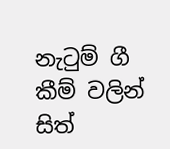නැටුම් ගී කීම් වලින් සිත්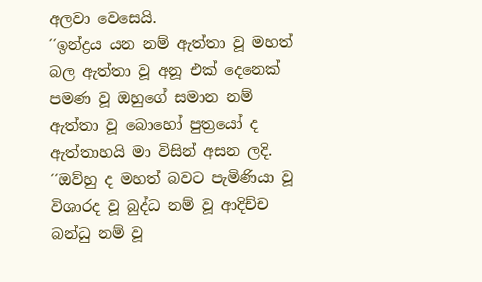අලවා වෙසෙයි.
´´ඉන්ද්‍රය යන නම් ඇත්තා වූ මහත් බල ඇත්තා වූ අනූ එක් දෙනෙක් පමණ වූ ඔහුගේ සමාන නම් ඇත්තා වූ බොහෝ පුත්‍රයෝ ද ඇත්තාහයි මා විසින් අසන ලදි.
´´ඔව්හු ද මහත් බවට පැමිණියා වූ විශාරද වූ බුද්ධ නම් වූ ආදිච්ච බන්ධු නම් වූ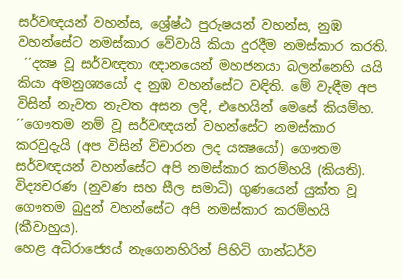සර්වඥයන් වහන්ස, ශ්‍රේෂ්ඨ පුරුෂයන් වහන්ස, නුඹ වහන්සේට නමස්කාර වේවායි කියා දුරදීම නමස්කාර කරති.
 ´´දක්‍ෂ වූ සර්වඥතා ඥානයෙන් මහජනයා බලන්නෙහි යයි කියා අමනුශ්‍යයෝ ද නුඹ වහන්සේට වඳිති. මේ වැඳීම අප විසින් නැවත නැවත අසන ලදි, එහෙයින් මෙසේ කියම්හ.
´´ගෞතම නම් වූ සර්වඥයන් වහන්සේට නමස්කාර කරවුදැයි (අප විසින් විචාරන ලද යක්‍ෂයෝ) ගෞතම සර්වඥයන් වහන්සේට අපි නමස්කාර කරම්හයි (කියති). විද්‍යචරණ (නුවණ සහ සීල සමාධි) ගුණයෙන් යුක්ත වූ ගෞතම බුදුන් වහන්සේට අපි නමස්කාර කරම්හයි (කීවාහුය).
හෙළ අධිරාජ්‍යෙය් නැගෙනහිරින් පිහිටි ගාන්ධර්ව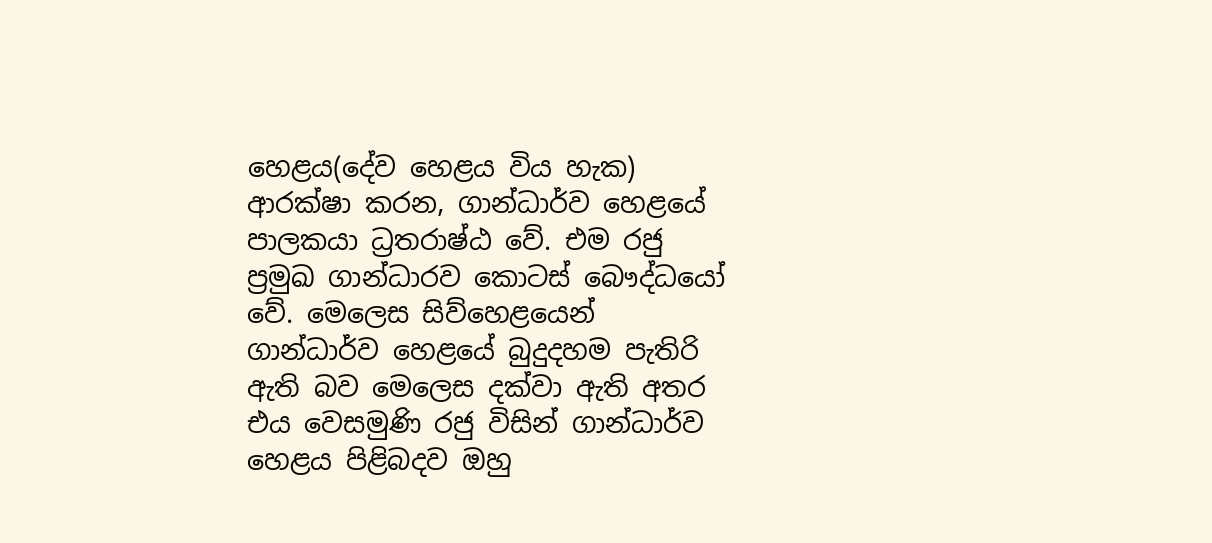හෙළය(දේව හෙළය විය හැක) ආරක්ෂා කරන, ගාන්ධාර්ව හෙළයේ පාලකයා ධ්‍රතරාෂ්ඨ වේ. එම රජු ප්‍රමුඛ ගාන්ධාරව කොටස් බෞද්ධයෝ වේ. මෙලෙස සිව්හෙළයෙන් ගාන්ධාර්ව හෙළයේ බුදුදහම පැතිරි ඇති බව මෙලෙස දක්වා ඇති අතර එය වෙසමුණි රජු විසින් ගාන්ධාර්ව හෙළය පිළිබදව ඔහු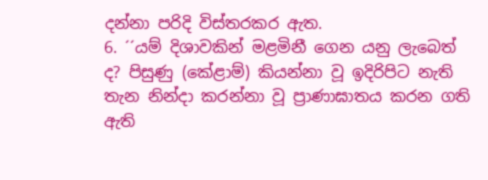දන්නා පරිදි විස්තරකර ඇත.
6. ´´යම් දිශාවකින් මළමිනී ගෙන යනු ලැබෙත් ද? පිසුණු (කේළාම්) කියන්නා වූ ඉදිරිපිට නැති තැන නින්දා කරන්නා වූ ප්‍රාණාඝාතය කරන ගති ඇති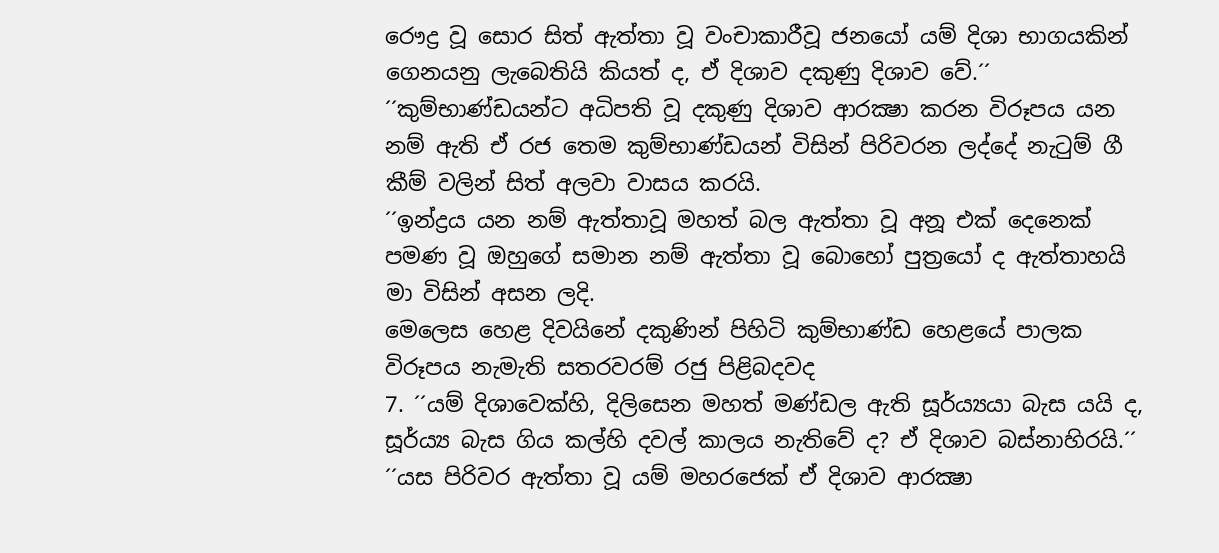රෞද්‍ර වූ සොර සිත් ඇත්තා වූ වංචාකාරීවූ ජනයෝ යම් දිශා භාගයකින් ගෙනයනු ලැබෙතියි කියත් ද, ඒ දිශාව දකුණු දිශාව වේ.´´
´´කුම්භාණ්ඩයන්ට අධිපති වූ දකුණු දිශාව ආරක්‍ෂා කරන විරූපය යන නම් ඇති ඒ රජ තෙම කුම්භාණ්ඩයන් විසින් පිරිවරන ලද්දේ නැටුම් ගී කීම් වලින් සිත් අලවා වාසය කරයි.
´´ඉන්ද්‍රය යන නම් ඇත්තාවූ මහත් බල ඇත්තා වූ අනූ එක් දෙනෙක් පමණ වූ ඔහුගේ සමාන නම් ඇත්තා වූ බොහෝ පුත්‍රයෝ ද ඇත්තාහයි මා විසින් අසන ලදි.
මෙලෙස හෙළ දිවයිනේ දකුණින් පිහිටි කුම්භාණ්ඩ හෙළයේ පාලක විරූපය නැමැති සතරවරම් රජු පිළිබදවද
7. ´´යම් දිශාවෙක්හි, දිලිසෙන මහත් මණ්ඩල ඇති සූර්ය්‍යයා බැස යයි ද, සූර්ය්‍ය බැස ගිය කල්හි දවල් කාලය නැතිවේ ද? ඒ දිශාව බස්නාහිරයි.´´
´´යස පිරිවර ඇත්තා වූ යම් මහරජෙක් ඒ දිශාව ආරක්‍ෂා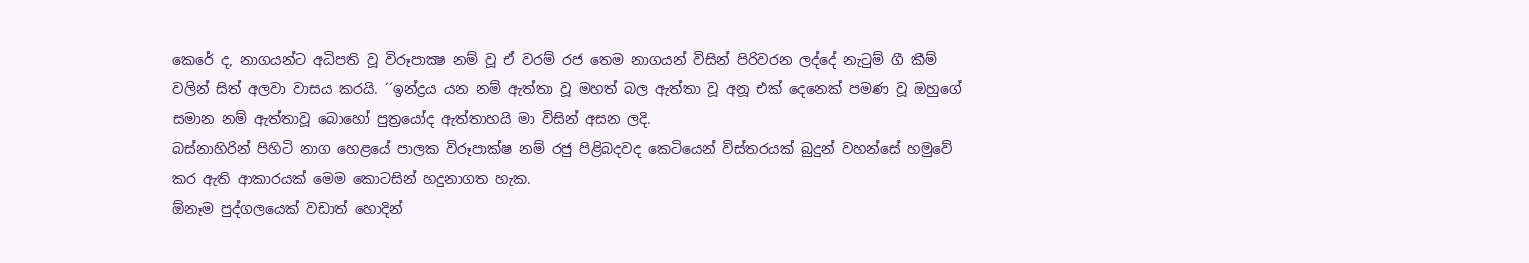කෙරේ ද, නාගයන්ට අධිපති වූ විරූපාක්‍ෂ නම් වූ ඒ වරම් රජ තෙම නාගයන් විසින් පිරිවරන ලද්දේ නැටුම් ගී කීම් වලින් සිත් අලවා වාසය කරයි. ´´ඉන්ද්‍රය යන නම් ඇත්තා වූ මහත් බල ඇත්තා වූ අනූ එක් දෙනෙක් පමණ වූ ඔහුගේ සමාන නම් ඇත්තාවූ බොහෝ පුත්‍රයෝද ඇත්තාහයි මා විසින් අසන ලදි.
බස්නාහිරින් පිහිටි නාග හෙළයේ පාලක විරූපාක්ෂ නම් රජු පිළිබදවද කෙටියෙන් විස්තරයක් බුදුන් වහන්සේ හමුවේ කර ඇති ආකාරයක් මෙම කොටසින් හදුනාගත හැක.
ඕනෑම පුද්ගලයෙක් වඩාත් හොදින්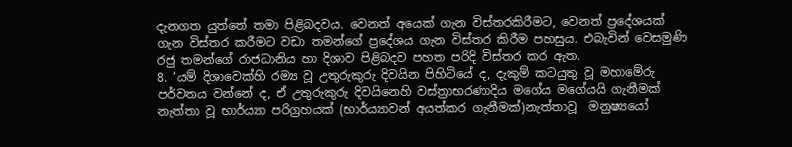දැනගත යුත්තේ තමා පිළිබදවය. වෙනත් අයෙක් ගැන විස්තරකිරීමට, වෙනත් ප්‍රදේශයක් ගැන විස්තර කරීමට වඩා තමන්ගේ ප්‍රදේශය ගැන විස්තර කිරීම පහසුය. එබැවින් වෙසමුණි රජු තමන්ගේ රාජධානිය හා දිශාව පිළිබදව පහත පරිදි විස්තර කර ඇත.
8. ‘යම් දිශාවෙක්හි රම්‍ය වූ උතුරුකුරු දිවයින පිහිටියේ ද, දැකුම් කටයුතු වූ මහාමේරු පර්වතය වන්නේ ද, ඒ උතුරුකුරු දිවයිනෙහි වස්ත්‍රාභරණාදිය මගේය මගේයයි ගැනීමක් නැත්තා වූ භාර්ය්‍යා පරිග්‍රහයක් (භාර්ය්‍යාවන් අයත්කර ගැනීමක්)නැත්තාවූ  මනුෂ්‍යයෝ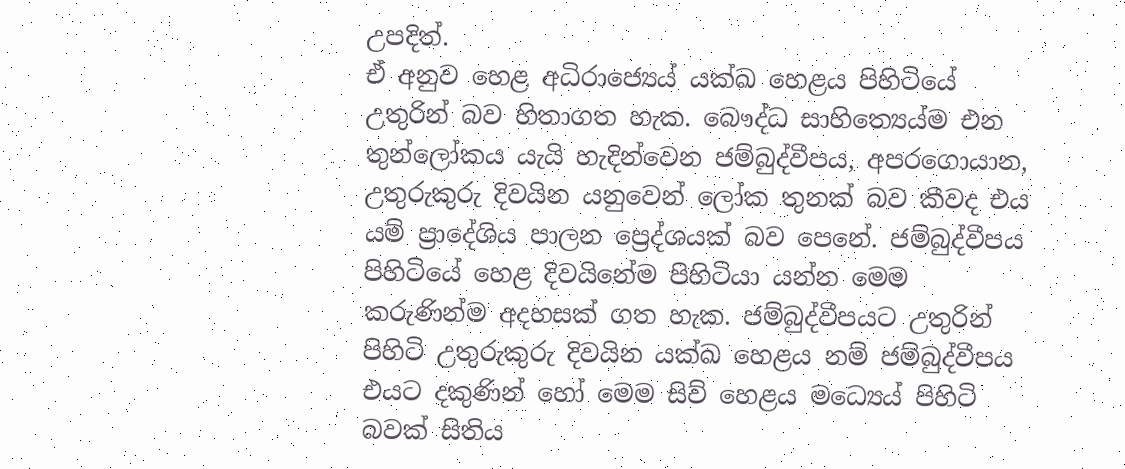උපදිත්.
ඒ අනුව හෙළ අධිරාජ්‍යෙය් යක්ඛ හෙළය පිහිටියේ උතුරින් බව හිතාගත හැක. බෞද්ධ සාහිත්‍යෙය්ම එන තුන්ලෝකය යැයි හැදින්වෙන ජම්බුද්වීපය, අපරගොයාන, උතුරුකුරු දිවයින යනුවෙන් ලෝක තුනක් බව කීවද එය යම් ප්‍රාදේශිය පාලන ප්‍රෙද්ශයක් බව පෙනේ. ජම්බුද්වීපය පිහිටියේ හෙළ දිවයිනේම පිහිටියා යන්න මෙම කරුණින්ම අදහසක් ගත හැක. ජම්බුද්වීපයට උතුරින් පිහිටි උතුරුකුරු දිවයින යක්ඛ හෙළය නම් ජම්බුද්වීපය එයට දකුණින් හෝ මෙම සිව් හෙළය මධ්‍යෙය් පිහිටි බවක් සිතිය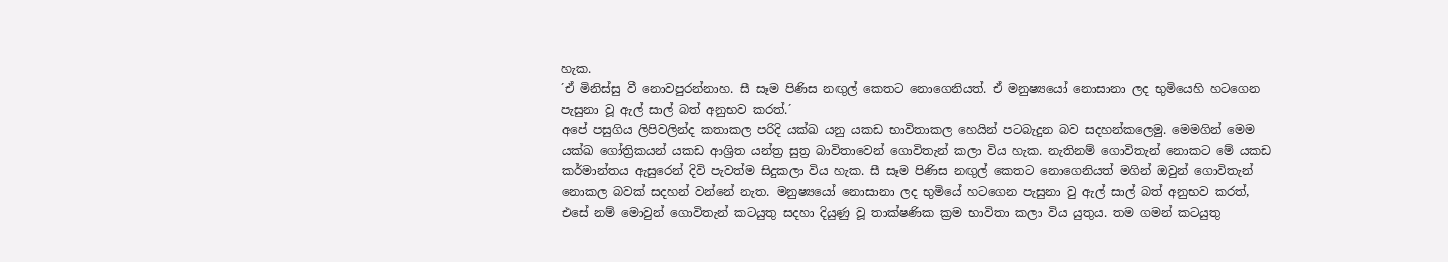හැක.
´ඒ මිනිස්සු වී නොවපුරන්නාහ. සී සෑම පිණිස නඟුල් කෙතට නොගෙනියත්. ඒ මනුෂ්‍යයෝ නොසානා ලද භුමියෙහි හටගෙන පැසුනා වූ ඇල් සාල් බත් අනුභව කරත්.´
අපේ පසුගිය ලිපිවලින්ද කතාකල පරිදි යක්ඛ යනු යකඩ භාවිතාකල හෙයින් පටබැදුන බව සදහන්කලෙමු. මෙමගින් මෙම යක්ඛ ගෝත්‍රිකයන් යකඩ ආශ්‍රිත යන්ත්‍ර සුත්‍ර බාවිතාවෙන් ගොවිතැන් කලා විය හැක. නැතිනම් ගොවිතැන් නොකට මේ යකඩ කර්මාන්තය ඇසුරෙන් දිවි පැවත්ම සිදුකලා විය හැක. සී සෑම පිණිස නඟුල් කෙතට නොගෙනියත් මගින් ඔවුන් ගොවිතැන් නොකල බවක් සදහන් වන්නේ නැත. මනුෂ්‍යයෝ නොසානා ලද භුමියේ හටගෙන පැසුනා වු ඇල් සාල් බත් අනුභව කරත්,  එසේ නම් මොවුන් ගොවිතැන් කටයුතු සදහා දියුණු වූ තාක්ෂණික ක්‍රම භාවිතා කලා විය යුතුය. තම ගමන් කටයුතු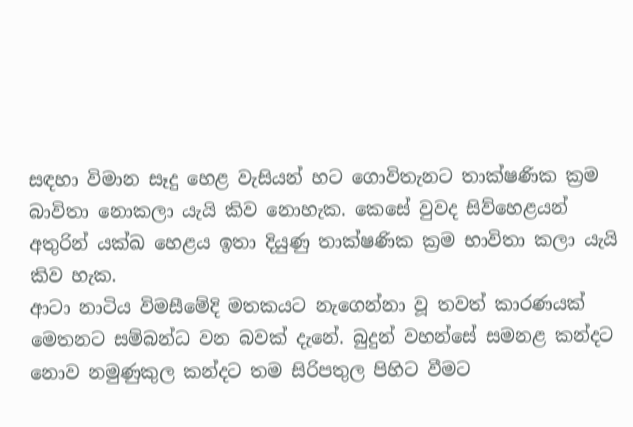සඳහා විමාන සෑදු හෙළ වැසියන් හට ගොවිතැනට තාක්ෂණික ක්‍රම බාවිතා නොකලා යැයි කිව නොහැක. කෙසේ වුවද සිව්හෙළයන් අතුරින් යක්ඛ හෙළය ඉතා දියුණු තාක්ෂණික ක්‍රම භාවිතා කලා යැයි කිව හැක.
ආටා නාටිය විමසීමේදි මතකයට නැගෙන්නා වූ තවත් කාරණයක් මෙතනට සම්බන්ධ වන බවක් දැනේ. බුදුන් වහන්සේ සමනළ කන්දට නොව නමුණුකුල කන්දට තම සිරිපතුල පිහිට වීමට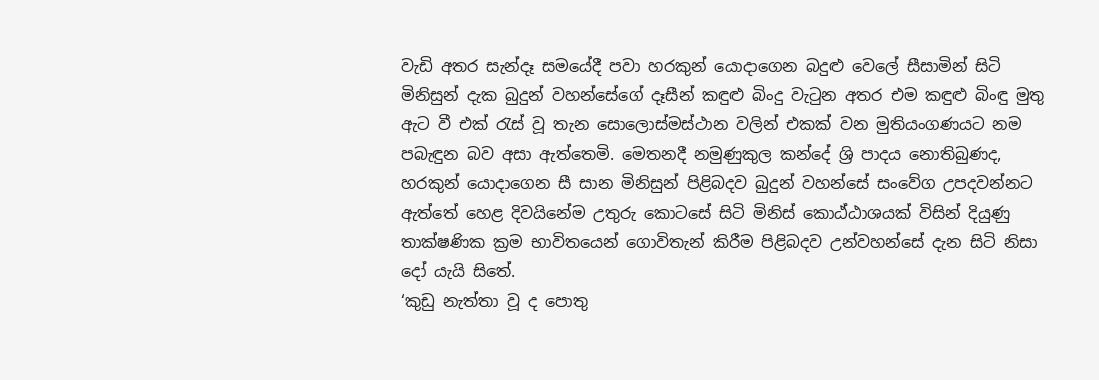වැඩි අතර සැන්දෑ සමයේදී පවා හරකුන් යොදාගෙන බදුළු වෙලේ සීසාමින් සිටි මිනිසුන් දැක බුදුන් වහන්සේගේ දෑසීන් කඳුළු බිංදු වැටුන අතර එම කඳුළු බිංඳු මුතු ඇට වී එක් රැස් වූ තැන සොලොස්මස්ථාන වලින් එකක් වන මුතියංගණයට නම පබැඳුන බව අසා ඇත්තෙමි. මෙතනදී නමුණුකුල කන්දේ ශ්‍රි පාදය නොතිබුණද, හරකුන් යොදාගෙන සී සාන මිනිසුන් පිළිබදව බුදුන් වහන්සේ සංවේග උපදවන්නට ඇත්තේ හෙළ දිවයිනේම උතුරු කොටසේ සිටි මිනිස් කොඨ්ඨාශයක් විසින් දියුණු තාක්ෂණික ක්‍රම භාවිතයෙන් ගොවිතැන් කිරීම පිළිබදව උන්වහන්සේ දැන සිටි නිසා දෝ යැයි සිතේ.
‘කුඩු නැත්තා වූ ද පොතු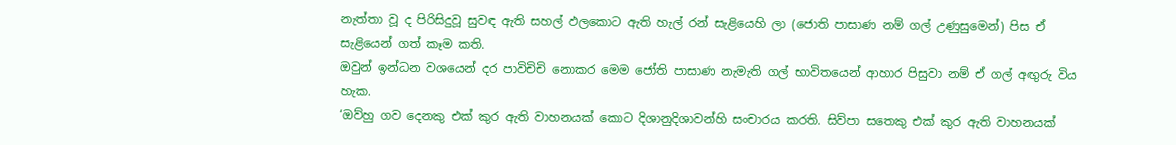නැත්තා වූ ද පිරිසිදුවූ සුවඳ ඇති සහල් ඵලකොට ඇති හැල් රන් සැළියෙහි ලා (ජොති පාසාණ නම් ගල් උණුසුමෙන්) පිස ඒ සැළියෙන් ගත් කෑම කති.
ඔවුන් ඉන්ධන වශයෙන් දර පාවිචිචි නොකර මෙම ජෝති පාසාණ නැමැති ගල් භාවිතයෙන් ආහාර පිසුවා නම් ඒ ගල් අඟුරු විය හැක.
‘ඔව්හු ගව දෙනකු එක් කුර ඇති වාහනයක් කොට දිශානුදිශාවන්හි සංචාරය කරති. සිව්පා සතෙකු එක් කුර ඇති වාහනයක්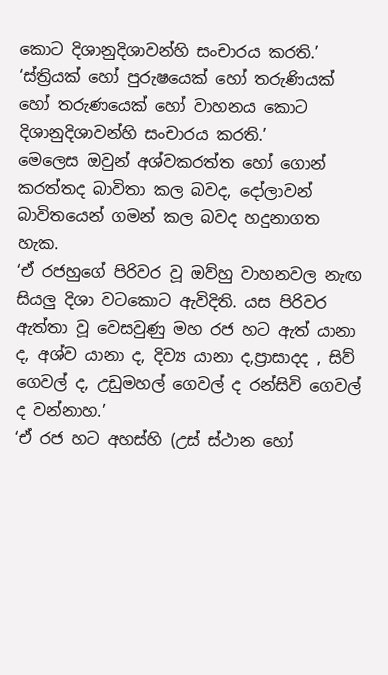කොට දිශානුදිශාවන්හි සංචාරය කරති.’
‘ස්ත්‍රියක් හෝ පුරුෂයෙක් හෝ තරුණියක් හෝ තරුණයෙක් හෝ වාහනය කොට දිශානුදිශාවන්හි සංචාරය කරති.’
මෙලෙස ඔවුන් අශ්වකරත්ත හෝ ගොන් කරත්තද බාවිතා කල බවද, දෝලාවන් බාවිතයෙන් ගමන් කල බවද හදුනාගත හැක.
‘ඒ රජහුගේ පිරිවර වූ ඔව්හු වාහනවල නැඟ සියලු දිශා වටකොට ඇවිදිති. යස පිරිවර ඇත්තා වූ වෙසවුණු මහ රජ හට ඇත් යානා ද, අශ්ව යානා ද, දිව්‍ය යානා ද,ප්‍රාසාදද , සිව් ගෙවල් ද, උඩුමහල් ගෙවල් ද රන්සිවි ගෙවල් ද වන්නාහ.’
‘ඒ රජ හට අහස්හි (උස් ස්ථාන හෝ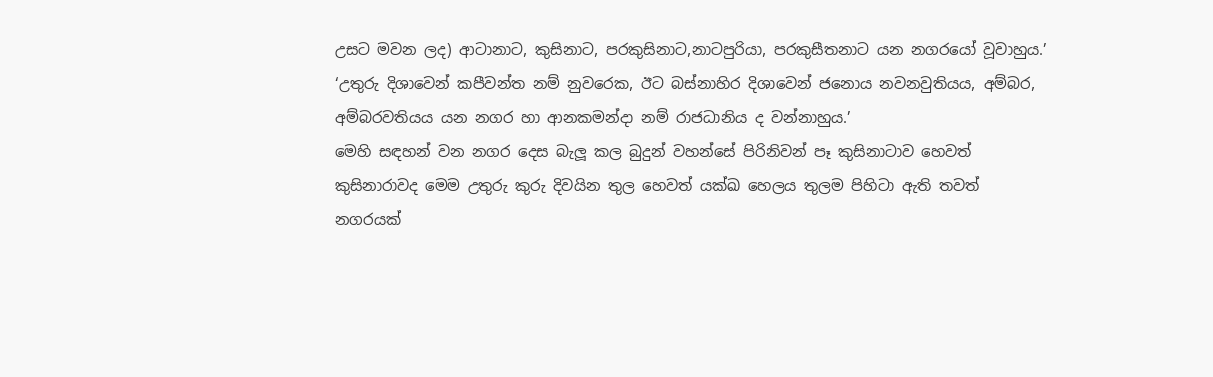උසට මවන ලද) ආටානාට, කුසිනාට, පරකුසිනාට,නාටපුරියා, පරකුසීතනාට යන නගරයෝ වූවාහුය.’
‘උතුරු දිශාවෙන් කපීවන්ත නම් නුවරෙක, ඊට බස්නාහිර දිශාවෙන් ජනොය නවනවුතියය, අම්බර, අම්බරවතියය යන නගර හා ආනකමන්දා නම් රාජධානිය ද වන්නාහුය.’
මෙහි සඳහන් වන නගර දෙස බැලූ කල බුදුන් වහන්සේ පිරිනිවන් පෑ කුසිනාටාව හෙවත් කුසිනාරාවද මෙම උතුරු කුරු දිවයින තුල හෙවත් යක්ඛ හෙලය තුලම පිහිටා ඇති තවත් නගරයක්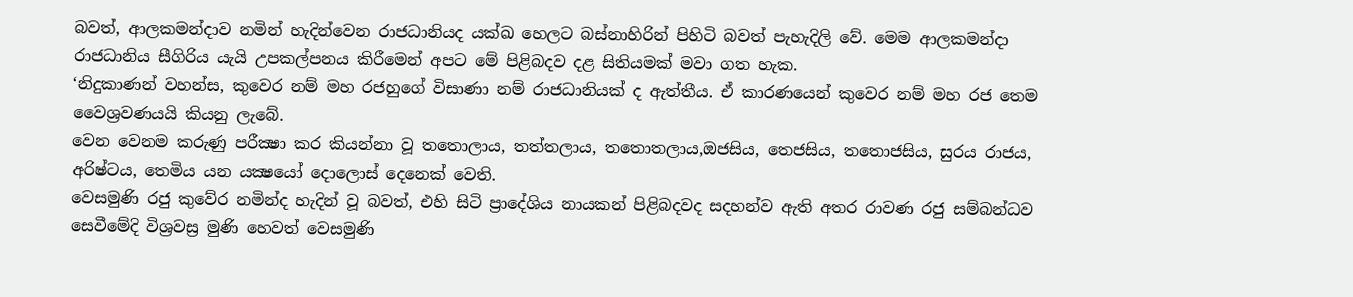බවත්, ආලකමන්දාව නමින් හැදින්වෙන රාජධානියද යක්ඛ හෙලට බස්නාහිරින් පිහිටි බවත් පැහැදිලි වේ. මෙම ආලකමන්දා රාජධානිය සීගිරිය යැයි උපකල්පනය කිරීමෙන් අපට මේ පිළිබදව දළ සිතියමක් මවා ගත හැක.
‘නිදුකාණන් වහන්ස, කුවෙර නම් මහ රජහුගේ විසාණා නම් රාජධානියක් ද ඇත්තීය. ඒ කාරණයෙන් කුවෙර නම් මහ රජ තෙම වෛශ්‍රවණයයි කියනු ලැබේ.
වෙන වෙනම කරුණු පරීක්‍ෂා කර කියන්නා වූ තතොලාය, තත්තලාය, තතොතලාය,ඔජසිය, තෙජසිය, තතොජසිය, සුරය රාජය, අරිෂ්ටය, තෙමිය යන යක්‍ෂයෝ දොලොස් දෙනෙක් වෙති.
වෙසමුණි රජු කුවේර නමින්ද හැදින් වූ බවත්, එහි සිටි ප්‍රාදේශිය නායකන් පිළිබදවද සදහන්ව ඇති අතර රාවණ රජු සම්බන්ධව සෙවීමේදි විශ්‍රවස්‍ර මුණි හෙවත් වෙසමුණි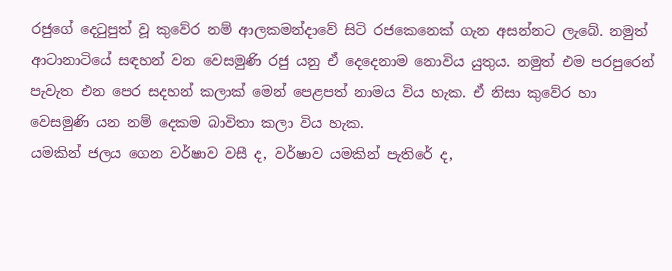රජුගේ දෙටුපුත් වූ කුවේර නම් ආලකමන්දාවේ සිටි රජකෙනෙක් ගැන අසන්නට ලැබේ. නමුත් ආටානාටියේ සඳහන් වන වෙසමුණි රජු යනු ඒ දෙදෙනාම නොවිය යුතුය. නමුත් එම පරපුරෙන් පැවැත එන පෙර සදහන් කලාක් මෙන් පෙළපත් නාමය විය හැක. ඒ නිසා කුවේර හා වෙසමුණි යන නම් දෙකම බාවිතා කලා විය හැක.
යමකින් ජලය ගෙන වර්ෂාව වසී ද, වර්ෂාව යමකින් පැතිරේ ද,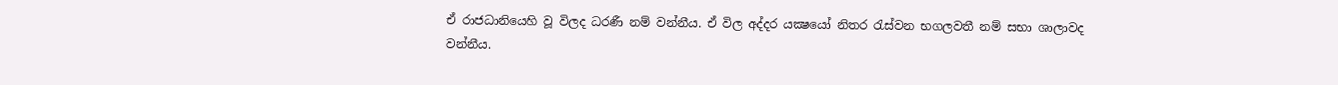ඒ රාජධානියෙහි වූ විලද ධරණී නම් වන්නීය. ඒ විල අද්දර යක්‍ෂයෝ නිතර රැස්වන භගලවතී නම් සභා ශාලාවද වන්නීය.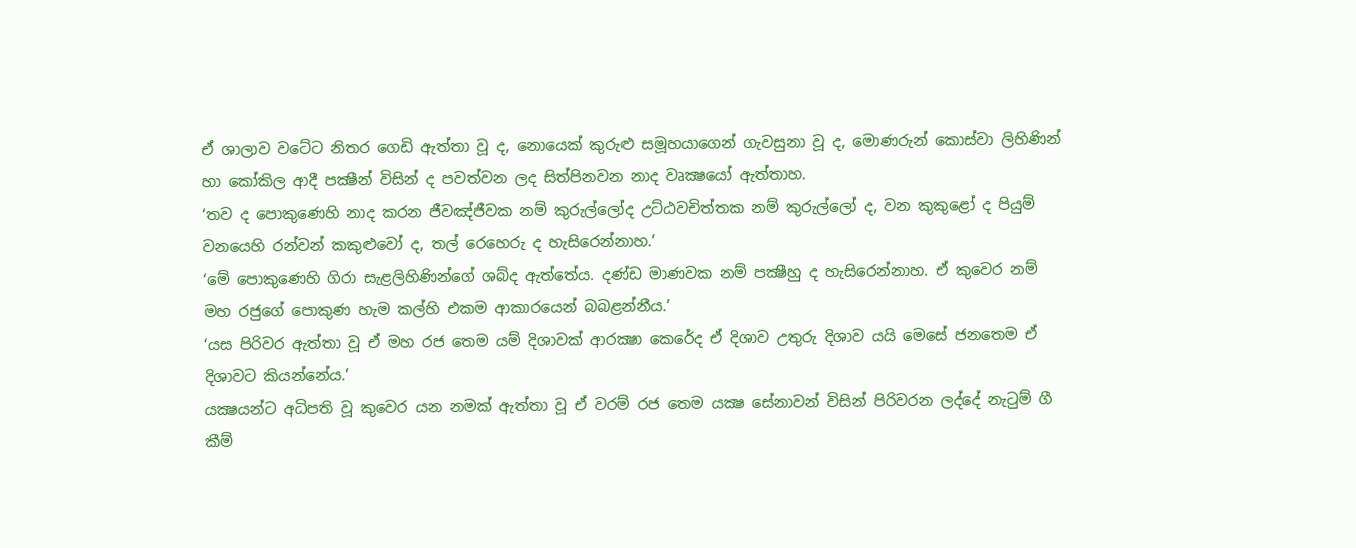ඒ ශාලාව වටේට නිතර ගෙඩි ඇත්තා වූ ද, නොයෙක් කුරුළු සමූහයාගෙන් ගැවසුනා වූ ද, මොණරුන් කොස්වා ලිහිණින් හා කෝකිල ආදී පක්‍ෂීන් විසින් ද පවත්වන ලද සිත්පිනවන නාද වෘක්‍ෂයෝ ඇත්තාහ.
‘තව ද පොකුණෙහි නාද කරන ජීවඤ්ජීවක නම් කුරුල්ලෝද උට්ඨවචිත්තක නම් කුරුල්ලෝ ද, වන කුකුළෝ ද පියුම් වනයෙහි රන්වන් කකුළුවෝ ද, තල් රෙහෙරු ද හැසිරෙන්නාහ.’
‘මේ පොකුණෙහි ගිරා සැළලිහිණින්ගේ ශබ්ද ඇත්තේය. දණ්ඩ මාණවක නම් පක්‍ෂීහු ද හැසිරෙන්නාහ. ඒ කුවෙර නම් මහ රජුගේ පොකුණ හැම කල්හි එකම ආකාරයෙන් බබළන්නීය.’
‘යස පිරිවර ඇත්තා වූ ඒ මහ රජ තෙම යම් දිශාවක් ආරක්‍ෂා කෙරේද ඒ දිශාව උතුරු දිශාව යයි මෙසේ ජනතෙම ඒ දිශාවට කියන්නේය.’
යක්‍ෂයන්ට අධිපති වූ කුවෙර යන නමක් ඇත්තා වූ ඒ වරම් රජ තෙම යක්‍ෂ සේනාවන් විසින් පිරිවරන ලද්දේ නැටුම් ගී කීම්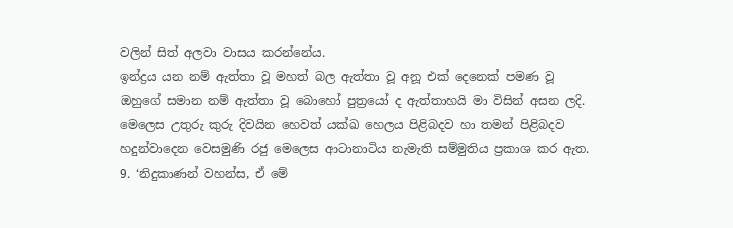වලින් සිත් අලවා වාසය කරන්නේය.
ඉන්ද්‍රය යන නම් ඇත්තා වූ මහත් බල ඇත්තා වූ අනූ එක් දෙනෙක් පමණ වූ ඔහුගේ සමාන නම් ඇත්තා වූ බොහෝ පුත්‍රයෝ ද ඇත්තාහයි මා විසින් අසන ලදි.
මෙලෙස උතුරු කුරු දිවයින හෙවත් යක්ඛ හෙලය පිළිබදව හා තමන් පිළිබදව හදුන්වාදෙන වෙසමුණි රජු මෙලෙස ආටානාටිය නැමැති සම්මුතිය ප්‍රකාශ කර ඇත.
9. ‘නිදුකාණන් වහන්ස, ඒ මේ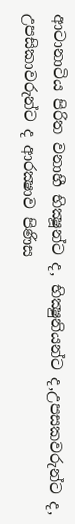ආටානාටිය පිරිත වනාහී භික්‍ෂූන්ට ද, භික්‍ෂුනියන්ට ද,උපසකවරුන්ට ද, උපසිකාවරුන්ට ද ආරක්‍ෂාව පිණිස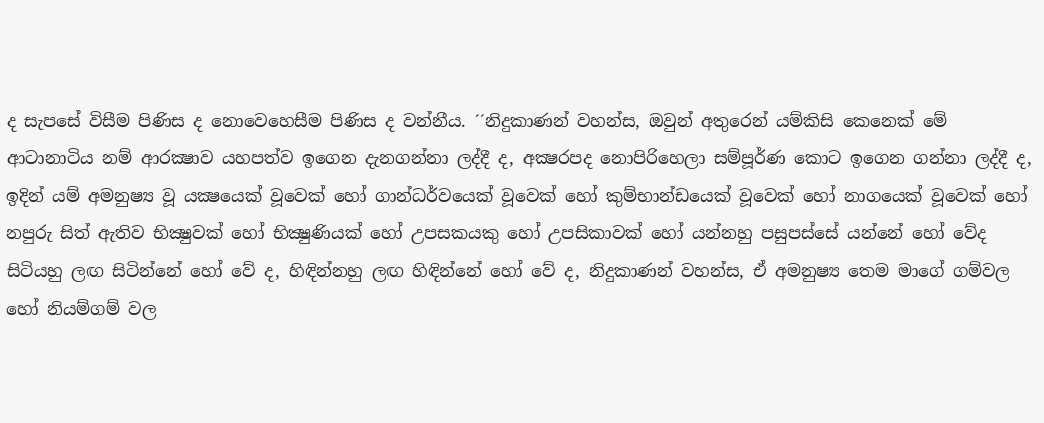ද සැපසේ විසීම පිණිස ද නොවෙහෙසීම පිණිස ද වන්නීය. ´´නිදුකාණන් වහන්ස, ඔවුන් අතුරෙන් යම්කිසි කෙනෙක් මේ ආටානාටිය නම් ආරක්‍ෂාව යහපත්ව ඉගෙන දැනගන්නා ලද්දී ද, අක්‍ෂරපද නොපිරිහෙලා සම්පූර්ණ කොට ඉගෙන ගන්නා ලද්දී ද, ඉදින් යම් අමනුෂ්‍ය වූ යක්‍ෂයෙක් වූවෙක් හෝ ගාන්ධර්වයෙක් වූවෙක් හෝ කුම්භාන්ඩයෙක් වූවෙක් හෝ නාගයෙක් වූවෙක් හෝ නපුරු සිත් ඇතිව භික්‍ෂුවක් හෝ භික්‍ෂුණියක් හෝ උපසකයකු හෝ උපසිකාවක් හෝ යන්නහු පසුපස්සේ යන්නේ හෝ වේද සිටියහු ලඟ සිටින්නේ හෝ වේ ද, හිඳින්නහු ලඟ හිඳින්නේ හෝ වේ ද, නිදුකාණන් වහන්ස, ඒ අමනුෂ්‍ය තෙම මාගේ ගම්වල හෝ නියම්ගම් වල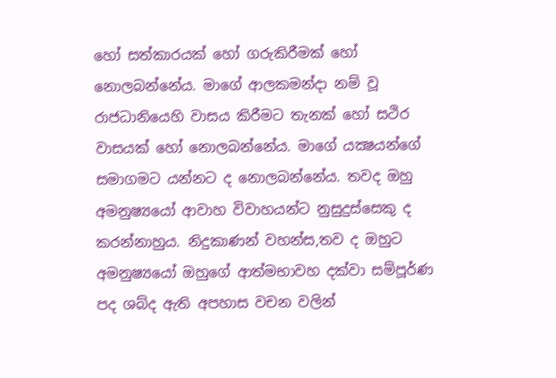හෝ සත්කාරයක් හෝ ගරුකිරීමක් හෝ නොලබන්නේය. මාගේ ආලකමන්දා නම් වූ රාජධානියෙහි වාසය කිරීමට තැනක් හෝ සථිර වාසයක් හෝ නොලබන්නේය. මාගේ යක්‍ෂයන්ගේ සමාගමට යන්නට ද නොලබන්නේය. තවද ඔහු අමනුෂ්‍යයෝ ආවාහ විවාහයන්ට නුසුදුස්සෙකු ද කරන්නාහුය. නිදුකාණන් වහන්ස,තව ද ඔහුට අමනුෂ්‍යයෝ ඔහුගේ ආත්මභාවහ දක්වා සම්පූර්ණ පද ශබ්ද ඇති අපහාස වචන වලින්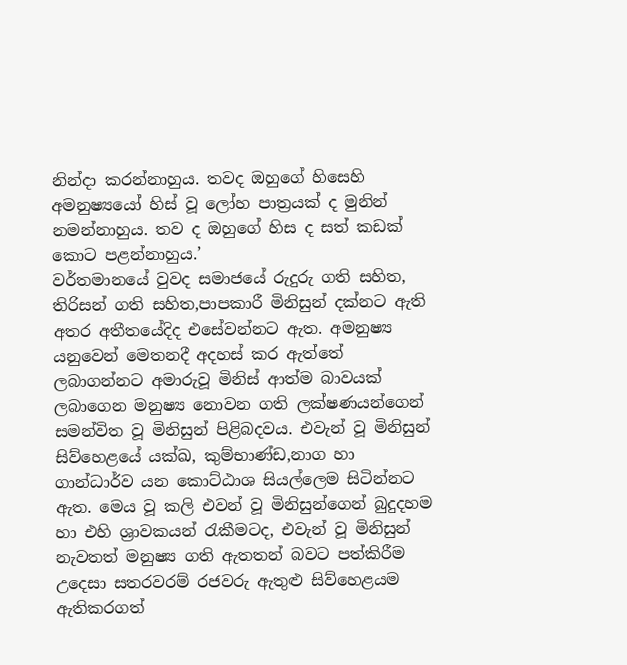නින්දා කරන්නාහුය. තවද ඔහුගේ හිසෙහි අමනුෂ්‍යයෝ හිස් වූ ලෝහ පාත්‍රයක් ද මුනින් නමන්නාහුය. තව ද ඔහුගේ හිස ද සත් කඩක් කොට පළන්නාහුය.’
වර්තමානයේ වුවද සමාජයේ රුදුරු ගති සහිත, තිරිසන් ගති සහිත,පාපකාරී මිනිසුන් දක්නට ඇති අතර අතීතයේදිද එසේවන්නට ඇත. අමනුෂ්‍ය යනුවෙන් මෙතනදී අදහස් කර ඇත්තේ ලබාගන්නට අමාරුවූ මිනිස් ආත්ම බාවයක් ලබාගෙන මනුෂ්‍ය නොවන ගති ලක්ෂණයන්ගෙන් සමන්විත වූ මිනිසුන් පිළිබදවය. එවැන් වූ මිනිසුන් සිව්හෙළයේ යක්ඛ, කුම්භාණ්ඩ,නාග හා ගාන්ධාර්ව යන කොට්ඨාශ සියල්ලෙම සිටින්නට ඇත. මෙය වූ කලි එවන් වූ මිනිසුන්ගෙන් බුදුදහම හා එහි ශ්‍රාවකයන් රැකීමටද, එවැන් වූ මිනිසුන් නැවතත් මනුෂ්‍ය ගති ඇතතන් බවට පත්කිරීම උදෙසා සතරවරම් රජවරු ඇතුළු සිව්හෙළයම ඇතිකරගත්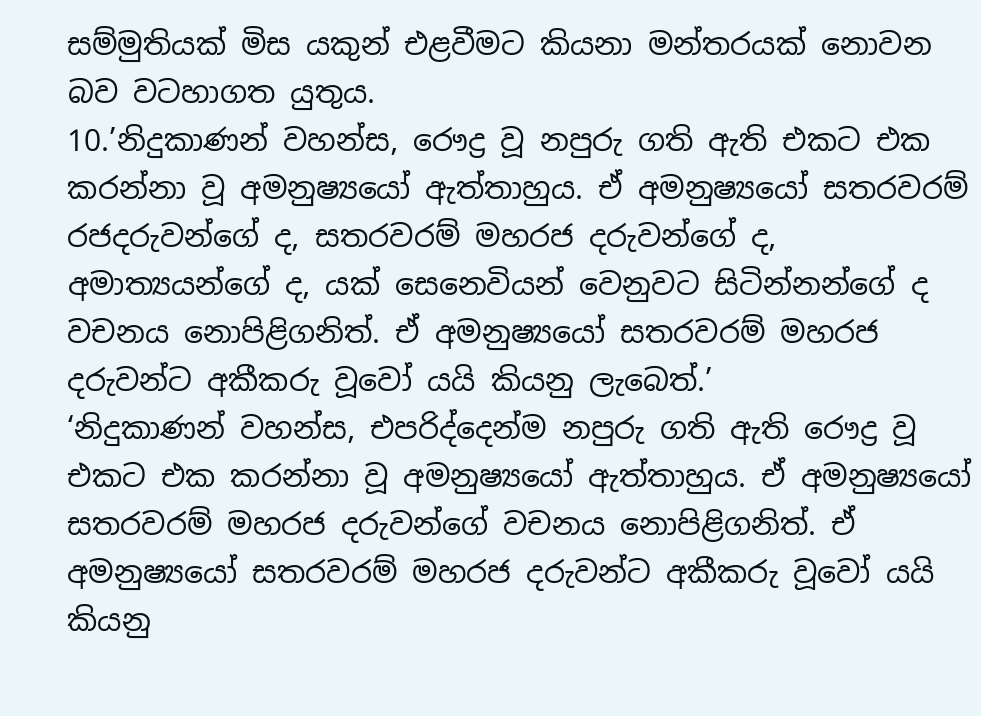සම්මුතියක් මිස යකුන් එළවීමට කියනා මන්තරයක් නොවන බව වටහාගත යුතුය.
10.’නිදුකාණන් වහන්ස, රෞද්‍ර වූ නපුරු ගති ඇති එකට එක කරන්නා වූ අමනුෂ්‍යයෝ ඇත්තාහුය. ඒ අමනුෂ්‍යයෝ සතරවරම් රජදරුවන්ගේ ද, සතරවරම් මහරජ දරුවන්ගේ ද, අමාත්‍යයන්ගේ ද, යක් සෙනෙවියන් වෙනුවට සිටින්නන්ගේ ද වචනය නොපිළිගනිත්. ඒ අමනුෂ්‍යයෝ සතරවරම් මහරජ දරුවන්ට අකීකරු වූවෝ යයි කියනු ලැබෙත්.’
‘නිදුකාණන් වහන්ස, එපරිද්දෙන්ම නපුරු ගති ඇති රෞද්‍ර වූ එකට එක කරන්නා වූ අමනුෂ්‍යයෝ ඇත්තාහුය. ඒ අමනුෂ්‍යයෝ සතරවරම් මහරජ දරුවන්ගේ වචනය නොපිළිගනිත්. ඒ අමනුෂ්‍යයෝ සතරවරම් මහරජ දරුවන්ට අකීකරු වූවෝ යයි කියනු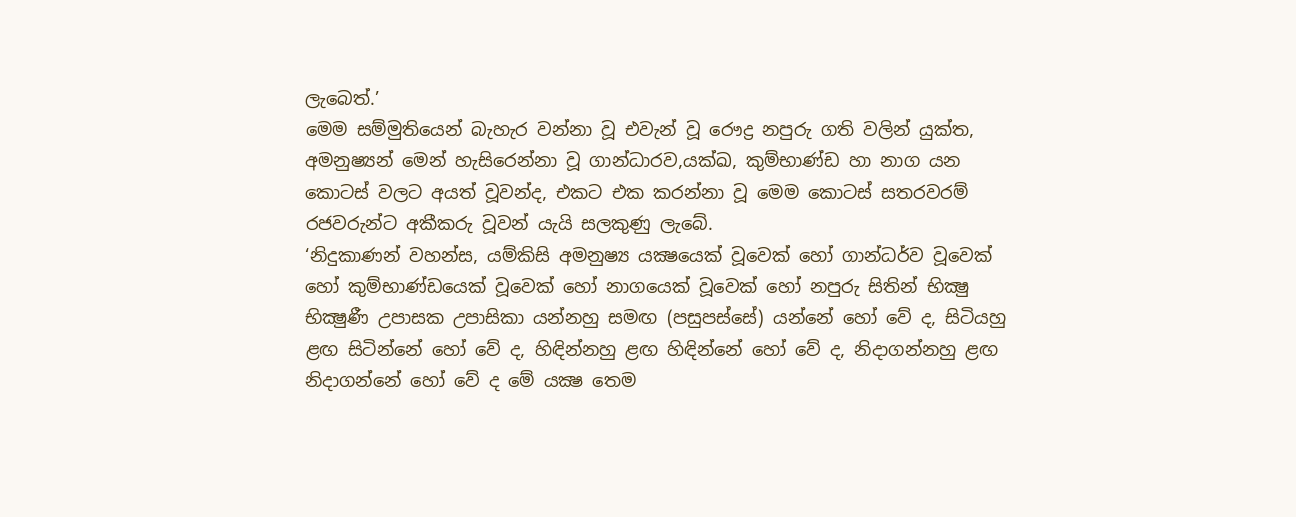ලැබෙත්.’
මෙම සම්මුතියෙන් බැහැර වන්නා වූ එවැන් වූ රෞද්‍ර නපුරු ගති වලින් යුක්ත, අමනුෂ්‍යන් මෙන් හැසිරෙන්නා වූ ගාන්ධාරව,යක්ඛ, කුම්භාණ්ඩ හා නාග යන කොටස් වලට අයත් වූවන්ද, එකට එක කරන්නා වූ මෙම කොටස් සතරවරම් රජවරුන්ට අකීකරු වූවන් යැයි සලකුණු ලැබේ.
‘නිදුකාණන් වහන්ස, යම්කිසි අමනුෂ්‍ය යක්‍ෂයෙක් වූවෙක් හෝ ගාන්ධර්ව වූවෙක් හෝ කුම්භාණ්ඩයෙක් වූවෙක් හෝ නාගයෙක් වූවෙක් හෝ නපුරු සිතින් භික්‍ෂු භික්‍ෂුණී උපාසක උපාසිකා යන්නහු සමඟ (පසුපස්සේ) යන්නේ හෝ වේ ද, සිටියහු ළඟ සිටින්නේ හෝ වේ ද, හිඳින්නහු ළඟ හිඳින්නේ හෝ වේ ද, නිදාගන්නහු ළඟ නිදාගන්නේ හෝ වේ ද මේ යක්‍ෂ තෙම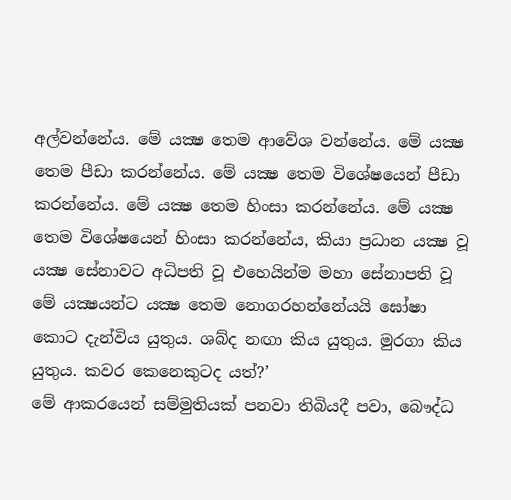අල්වන්නේය. මේ යක්‍ෂ තෙම ආවේශ වන්නේය. මේ යක්‍ෂ තෙම පීඩා කරන්නේය. මේ යක්‍ෂ තෙම විශේෂයෙන් පීඩා කරන්නේය. මේ යක්‍ෂ තෙම හිංසා කරන්නේය. මේ යක්‍ෂ තෙම විශේෂයෙන් හිංසා කරන්නේය, කියා ප්‍රධාන යක්‍ෂ වූ යක්‍ෂ සේනාවට අධිපති වූ එහෙයින්ම මහා සේනාපති වූ මේ යක්‍ෂයන්ට යක්‍ෂ තෙම නොගරහන්නේයයි ඝෝෂා කොට දැන්විය යුතුය. ශබ්ද නඟා කිය යුතුය. මුරගා කිය යුතුය. කවර කෙනෙකුටද යත්?’
මේ ආකරයෙන් සම්මුතියක් පනවා තිබියදී පවා, බෞද්ධ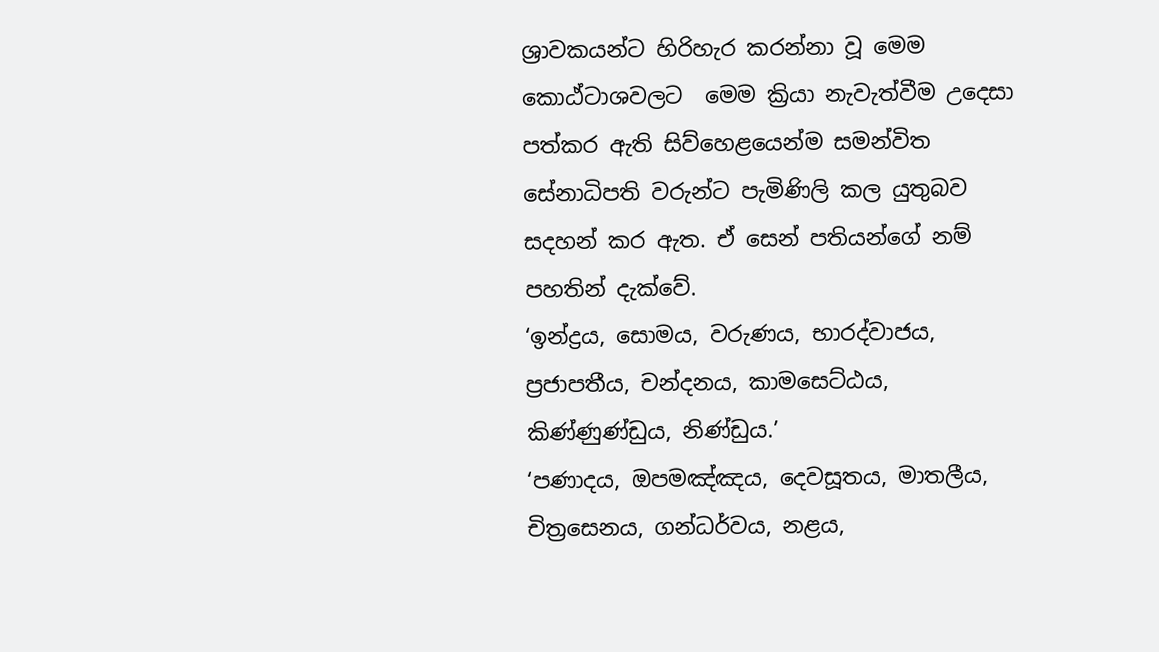ශ්‍රාවකයන්ට හිරිහැර කරන්නා වූ මෙම කොඨ්ටාශවලට  මෙම ක්‍රියා නැවැත්වීම උදෙසා පත්කර ඇති සිව්හෙළයෙන්ම සමන්විත සේනාධිපති වරුන්ට පැමිණිලි කල යුතුබව සදහන් කර ඇත. ඒ සෙන් පතියන්ගේ නම් පහතින් දැක්වේ.
‘ඉන්ද්‍රය, සොමය, වරුණය, භාරද්වාජය, ප්‍රජාපතීය, චන්දනය, කාමසෙට්ඨය, කිණ්ණුණ්ඩුය, නිණ්ඩුය.’
‘පණාදය, ඔපමඤ්ඤය, දෙවසූතය, මාතලීය, චිත්‍රසෙනය, ගන්ධර්වය, නළය,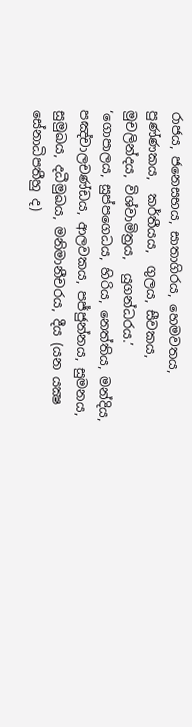රාජය, ජනෙසභය, සාතාගිරය, හෙමවතය,  පුණ්ණකය,  කර්තීයය,  ගුලය, සීවකය,  මුචලින්දය, විශ්වාමිත්‍රය,  යුගන්ධරය.’
‘ගොපාලය, සුප්පගෙධය, හිරිය, නෙත්තිය, මන්දිය, පඤ්චාලචණ්ඩය, ආලවකය, පජ්ජුන්නය, සුමනය, සුමුඛය, දධීමුඛය, මනිමානීචරය, දීය (යන යක්‍ෂ සේනාධිපතීහු ද)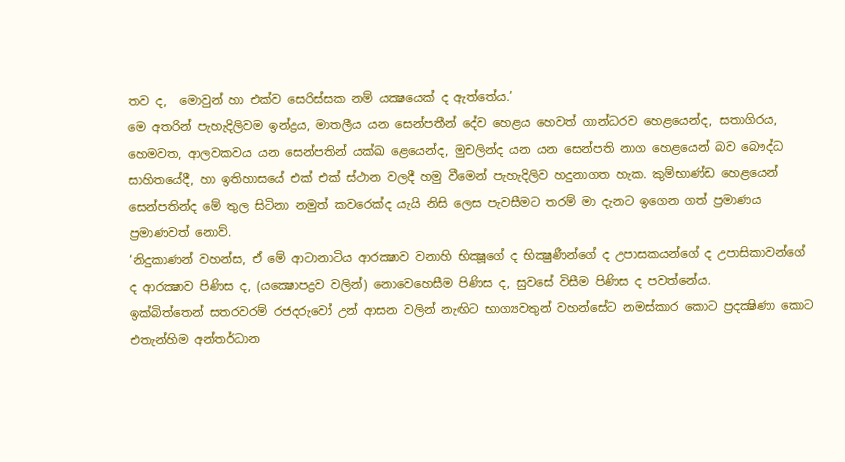තව ද,  මොවුන් හා එක්ව සෙරිස්සක නම් යක්‍ෂයෙක් ද ඇත්තේය.’
මෙ අතරින් පැහැදිලිවම ඉන්ද්‍රය, මාතලීය යන සෙන්පතීන් දේව හෙළය හෙවත් ගාන්ධරව හෙළයෙන්ද, සතාගිරය, හෙමවත, ආලවකවය යන සෙන්පතින් යක්ඛ ළෙයෙන්ද, මුචලින්ද යන යන සෙන්පති නාග හෙළයෙන් බව බෞද්ධ සාහිතයේදී, හා ඉතිහාසයේ එක් එක් ස්ථාන වලදී හමු වීමෙන් පැහැදිලිව හදුනාගත හැක. කුම්භාණ්ඩ හෙළයෙන් සෙන්පතින්ද මේ තුල සිටිනා නමුත් කවරෙක්ද යැයි නිසි ලෙස පැවසීමට තරම් මා දැනට ඉගෙන ගත් ප්‍රමාණය ප්‍රමාණවත් නොව්.
‘නිදුකාණන් වහන්ස, ඒ මේ ආටානාටිය ආරක්‍ෂාව වනාහි භික්‍ෂූගේ ද භික්‍ෂුණීන්ගේ ද උපාසකයන්ගේ ද උපාසිකාවන්ගේ ද ආරක්‍ෂාව පිණිස ද, (යක්‍ෂොපද්‍රව වලින්) නොවෙහෙසීම පිණිස ද, සුවසේ විසීම පිණිස ද පවත්නේය.
ඉක්බිත්තෙන් සතරවරම් රජදරුවෝ උන් ආසන වලින් නැඟිට භාග්‍යවතුන් වහන්සේට නමස්කාර කොට ප්‍රදක්‍ෂිණා කොට එතැන්හිම අන්තර්ධාන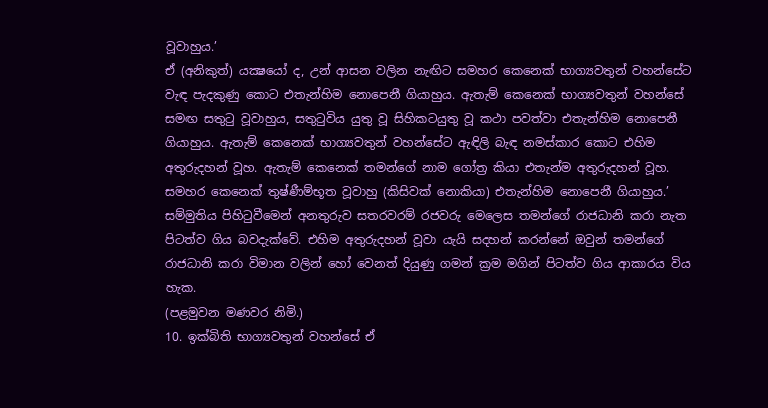වූවාහුය.’
ඒ (අනිකුත්) යක්‍ෂයෝ ද, උන් ආසන වලින නැඟිට සමහර කෙනෙක් භාග්‍යවතුන් වහන්සේට වැඳ පැදකුණු කොට එතැන්හිම නොපෙනී ගියාහුය. ඇතැම් කෙනෙක් භාග්‍යවතුන් වහන්සේ සමඟ සතුටු වූවාහුය, සතුටුවිය යුතු වූ සිහිකටයුතු වූ කථා පවත්වා එතැන්හිම නොපෙනී ගියාහුය. ඇතැම් කෙනෙක් භාග්‍යවතුන් වහන්සේට ඇඳිලි බැඳ නමස්කාර කොට එහිම අතුරුදහන් වූහ. ඇතැම් කෙනෙක් තමන්ගේ නාම ගෝත්‍ර කියා එතැන්ම අතුරුදහන් වූහ. සමහර කෙනෙක් තුෂ්ණීම්භූත වූවාහු (කිසිවක් නොකියා) එතැන්හිම නොපෙනී ගියාහුය.’
සම්මුතිය පිහිටුවීමෙන් අනතුරුව සතරවරම් රජවරු මෙලෙස තමන්ගේ රාජධානි කරා නැත පිටත්ව ගිය බවදැක්වේ. එහිම අතුරුදහන් වූවා යැයි සදහන් කරන්නේ ඔවුන් තමන්ගේ රාජධානි කරා විමාන වලින් හෝ වෙනත් දියුණු ගමන් ක්‍රම මගින් පිටත්ව ගිය ආකාරය විය හැක.
(පළමුවන මණවර නිමි.)
10. ඉක්බිති භාග්‍යවතුන් වහන්සේ ඒ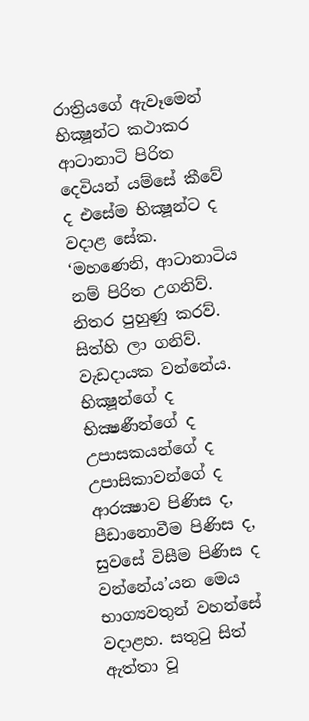රාත්‍රියගේ ඇවෑමෙන් භික්‍ෂූන්ට කථාකර ආටානාටි පිරිත දෙවියන් යම්සේ කීවේ ද එසේම භික්‍ෂූන්ට ද වදාළ සේක.
‘මහණෙනි, ආටානාටිය නම් පිරිත උගනිව්. නිතර පුහුණු කරව්. සිත්හි ලා ගනිව්. වැඩදායක වන්නේය. භික්‍ෂූන්ගේ ද භික්‍ෂණීන්ගේ ද උපාසකයන්ගේ ද උපාසිකාවන්ගේ ද ආරක්‍ෂාව පිණිස ද, පීඩානොවීම පිණිස ද, සුවසේ විසීම පිණිස ද වන්නේය’යන මෙය භාග්‍යවතුන් වහන්සේ වදාළහ. සතුටු සිත් ඇත්තා වූ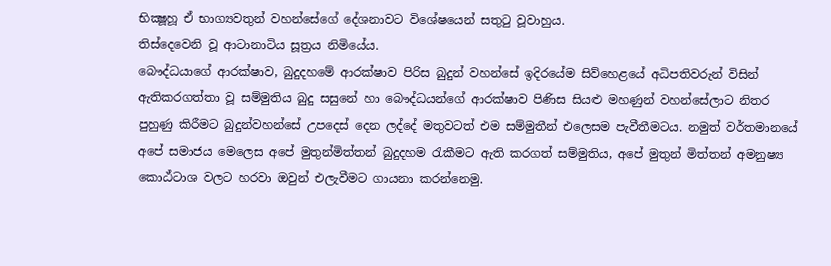භික්‍ෂූහූ ඒ භාග්‍යවතුන් වහන්සේගේ දේශනාවට විශේෂයෙන් සතුටු වූවාහුය.
තිස්දෙවෙනි වූ ආටානාටිය සූත්‍රය නිමියේය.
බෞද්ධයාගේ ආරක්ෂාව, බුදුදහමේ ආරක්ෂාව පිරිස බුදුන් වහන්සේ ඉදිරයේම සිව්හෙළයේ අධිපතිවරුන් විසින් ඇතිකරගත්තා වූ සම්මුතිය බුදු සසුනේ හා බෞද්ධයන්ගේ ආරක්ෂාව පිණිස සියළු මහණුන් වහන්සේලාට නිතර පුහුණු කිරීමට බුදුන්වහන්සේ උපදෙස් දෙන ලද්දේ මතුවටත් එම සම්මුතීන් එලෙසම පැවීතීමටය. නමුත් වර්තමානයේ අපේ සමාජය මෙලෙස අපේ මුතුන්මිත්තන් බුදුදහම රැකීමට ඇති කරගත් සම්මුතිය, අපේ මුතුන් මිත්තන් අමනුෂ්‍ය කොඨ්ටාශ වලට හරවා ඔවුන් එලැවීමට ගායනා කරන්නෙමු.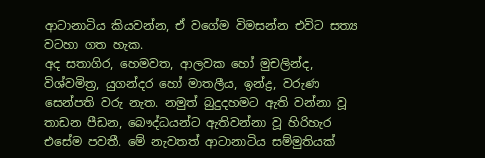ආටානාටිය කියවන්න, ඒ වගේම විමසන්න එවිට සත්‍ය වටහා ගත හැක.
අද සතාගිර, හෙමවත, ආලවක හෝ මුචලින්ද, විශ්වමිත්‍ර, යුගන්දර හෝ මාතලීය, ඉන්ද්‍ර, වරුණ සෙන්පති වරු නැත. නමුත් බුදුදහමට ඇති වන්නා වූ තාඩන පීඩන, බෞද්ධයන්ට ඇතිවන්නා වූ හිරිහැර එසේම පවතී. මේ නැවතත් ආටානාටිය සම්මුතියක්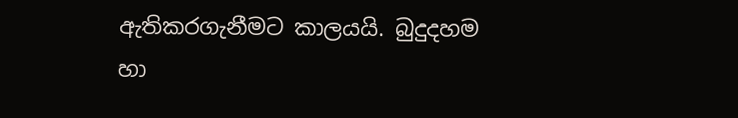ඇතිකරගැනීමට කාලයයි. බුදුදහම හා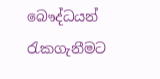බෞද්ධයන් රැකගැනීමට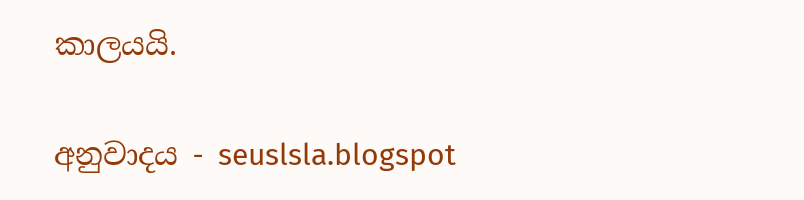කාලයයි.

අනුවාදය - seuslsla.blogspot